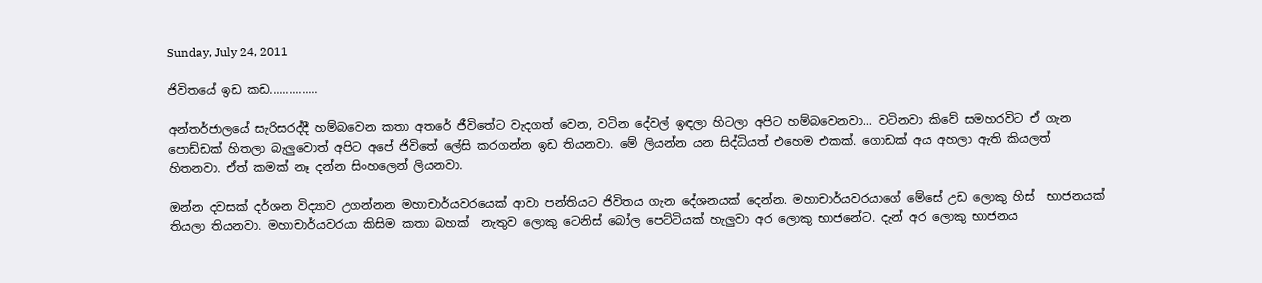Sunday, July 24, 2011

ජිවිතයේ ඉඩ කඩ...............

අන්තර්ජාලයේ සැරිසරද්දී හම්බවෙන කතා අතරේ ජීවිතේට වැදගත් වෙන, වටින දේවල් ඉඳලා හිටලා අපිට හම්බවෙනවා... වටිනවා කිවේ සමහරවිට ඒ ගැන පොඩ්ඩක් හිතලා බැලුවොත් අපිට අපේ ජිවිතේ ලේසි කරගන්න ඉඩ තියනවා. මේ ලියන්න යන සිද්ධියත් එහෙම එකක්. ගොඩක් අය අහලා ඇති කියලත් හිතනවා. ඒත් කමක් නෑ දන්න සිංහලෙන් ලියනවා.

ඔන්න දවසක් දර්ශන විද්‍යාව උගන්නන මහාචාර්යවරයෙක් ආවා පන්තියට ජිවිතය ගැන දේශනයක් දෙන්න. මහාචාර්යවරයාගේ මේසේ උඩ ලොකු හිස්  භාජනයක් තියලා තියනවා. මහාචාර්යවරයා කිසිම කතා බහක්  නැතුව ලොකු ටෙනිස් බෝල පෙට්ටියක් හැලුවා අර ලොකු භාජනේට. දැන් අර ලොකු භාජනය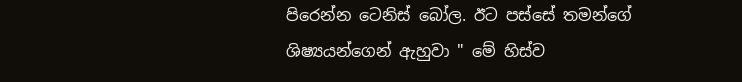පිරෙන්න ටෙනිස් බෝල. ඊට පස්සේ තමන්ගේ ශිෂ්‍යයන්ගෙන් ඇහුවා " මේ හිස්ව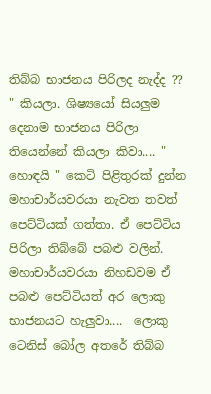තිබ්බ භාජනය පිරිලද නැද්ද ?? " කියලා. ශිෂ්‍යයෝ සියලුම දෙනාම භාජනය පිරිලා තියෙන්නේ කියලා කිවා.... " හොඳයි " කෙටි පිළිතුරක් දුන්න මහාචාර්යවරයා නැවත තවත් පෙට්ටියක් ගත්තා. ඒ පෙට්ටිය පිරිලා තිබ්බේ පබළු වලින්. මහාචාර්යවරයා නිහඩවම ඒ පබළු පෙට්ටියත් අර ලොකු භාජනයට හැලුවා....  ලොකු ටෙනිස් බෝල අතරේ තිබ්බ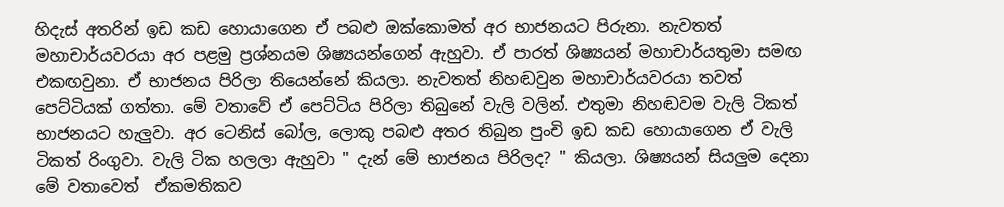හිදැස් අතරින් ඉඩ කඩ හොයාගෙන ඒ පබළු ඔක්කොමත් අර භාජනයට පිරුනා. නැවතත් මහාචාර්යවරයා අර පළමු ප්‍රශ්නයම ශිෂ්‍යයන්ගෙන් ඇහුවා. ඒ පාරත් ශිෂ්‍යයන් මහාචාර්යතුමා සමඟ එකඟවුනා. ඒ භාජනය පිරිලා තියෙන්නේ කියලා. නැවතත් නිහඬවුන මහාචාර්යවරයා තවත් පෙට්ටියක් ගත්තා. මේ වතාවේ ඒ පෙට්ටිය පිරිලා තිබුනේ වැලි වලින්. එතුමා නිහඬවම වැලි ටිකත් භාජනයට හැලුවා. අර ටෙනිස් බෝල, ලොකු පබළු අතර තිබුන පුංචි ඉඩ කඩ හොයාගෙන ඒ වැලි ටිකත් රිංගුවා. වැලි ටික හලලා ඇහුවා " දැන් මේ භාජනය පිරිලද? " කියලා. ශිෂ්‍යයන් සියලුම දෙනා මේ වතාවෙත්  ඒකමතිකව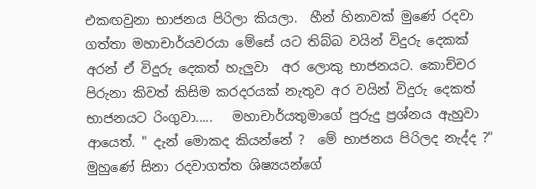එකඟවුනා භාජනය පිරිලා කියලා.  හීන් හිනාවක්‌ මුණේ රදවා ගත්තා මහාචාර්යවරයා මේසේ යට තිබ්බ වයින් විදුරු දෙකක් අරන් ඒ විදුරු දෙකත් හැලුවා  අර ලොකු භාජනයට. කොච්චර පිරුනා කිවත් කිසිම කරදරයක් නැතුව අර වයින් විදුරු දෙකත් භාජනයට රිංගුවා.....   මහාචාර්යතුමාගේ පුරුදු ප්‍රශ්නය ඇහුවා ආයෙත්. " දැන් මොකද කියන්නේ ?  මේ භාජනය පිරිලද නැද්ද ?"  මුහුණේ සිනා රදවාගත්ත ශිෂ්‍යයන්ගේ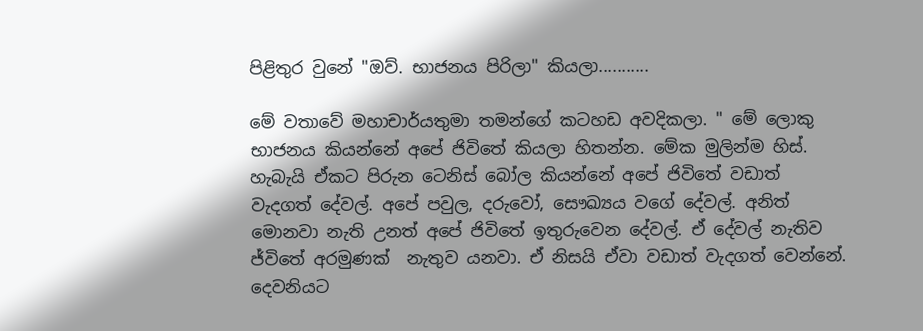පිළිතුර වුනේ "ඔව්. භාජනය පිරිලා" කියලා...........

මේ වතාවේ මහාචාර්යතුමා තමන්ගේ කටහඩ අවදිකලා. " මේ ලොකු භාජනය කියන්නේ අපේ ජිවිතේ කියලා හිතන්න. මේක මුලින්ම හිස්. හැබැයි ඒකට පිරුන ටෙනිස් බෝල කියන්නේ අපේ ජිවිතේ වඩාත් වැදගත් දේවල්. අපේ පවුල, දරුවෝ, සෞඛ්‍යය වගේ දේවල්. අනිත් මොනවා නැති උනත් අපේ ජිවිතේ ඉතුරුවෙන දේවල්. ඒ දේවල් නැතිව ජ්විතේ අරමුණක්  නැතුව යනවා. ඒ නිසයි ඒවා වඩාත් වැදගත් වෙන්නේ. දෙවනියට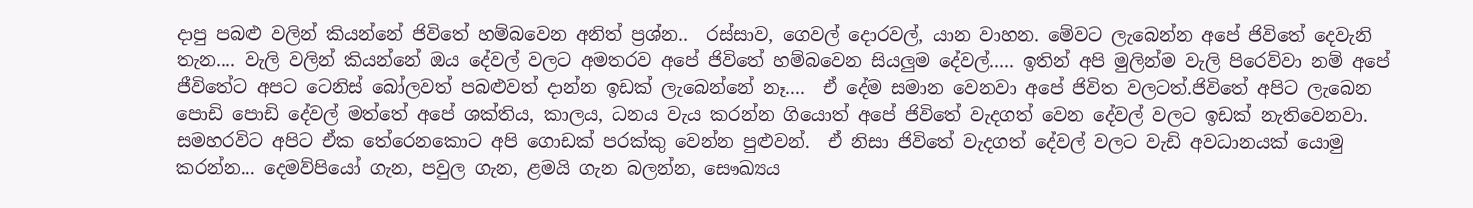දාපු පබළු වලින් කියන්නේ ජිවිතේ හම්බවෙන අනිත් ප්‍රශ්න..  රස්සාව, ගෙවල් දොරවල්, යාන වාහන. මේවට ලැබෙන්න අපේ ජිවිතේ දෙවැනි තැන.... වැලි වලින් කියන්නේ ඔය දේවල් වලට අමතරව අපේ ජිවිතේ හම්බවෙන සියලුම දේවල්..... ඉතින් අපි මුලින්ම වැලි පිරෙව්වා නම් අපේ ජීවිතේට අපට ටෙනිස් බෝලවත් පබළුවත් දාන්න ඉඩක් ලැබෙන්නේ නෑ....  ඒ දේම සමාන වෙනවා අපේ ජිවිත වලටත්.ජිවිතේ අපිට ලැබෙන පොඩි පොඩි දේවල් මත්තේ අපේ ශක්තිය, කාලය, ධනය වැය කරන්න ගියොත් අපේ ජිවිතේ වැදගත් වෙන දේවල් වලට ඉඩක් නැතිවෙනවා. සමහරවිට අපිට ඒක තේරෙනකොට අපි ගොඩක් පරක්කු වෙන්න පුළුවන්.  ඒ නිසා ජිවිතේ වැදගත් දේවල් වලට වැඩි අවධානයක් යොමු කරන්න... දෙමව්පියෝ ගැන, පවුල ගැන, ළමයි ගැන බලන්න, සෞඛ්‍යය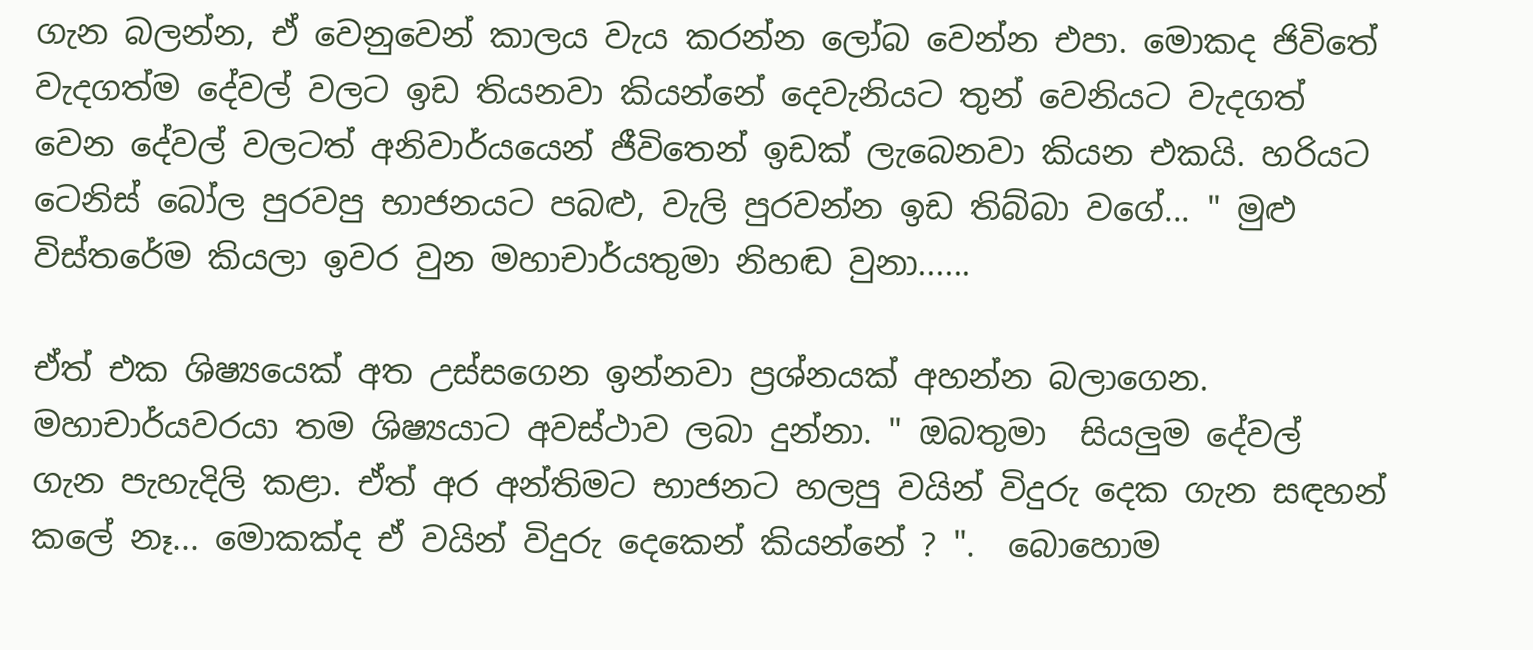ගැන බලන්න, ඒ වෙනුවෙන් කාලය වැය කරන්න ලෝබ වෙන්න එපා. මොකද ජිවිතේ වැදගත්ම දේවල් වලට ඉඩ තියනවා කියන්නේ දෙවැනියට තුන් වෙනියට වැදගත් වෙන දේවල් වලටත් අනිවාර්යයෙන් ජීවිතෙන් ඉඩක් ලැබෙනවා කියන එකයි. හරියට ටෙනිස් බෝල පුරවපු භාජනයට පබළු, වැලි පුරවන්න ඉඩ තිබ්බා වගේ... " මුළු විස්තරේම කියලා ඉවර වුන මහාචාර්යතුමා නිහඬ වුනා......

ඒත් එක ශිෂ්‍යයෙක් අත උස්සගෙන ඉන්නවා ප්‍රශ්නයක් අහන්න බලාගෙන. මහාචාර්යවරයා තම ශිෂ්‍යයාට අවස්ථාව ලබා දුන්නා. " ඔබතුමා  සියලුම දේවල් ගැන පැහැදිලි කළා. ඒත් අර අන්තිමට භාජනට හලපු වයින් විදුරු දෙක ගැන සඳහන් කලේ නෑ... මොකක්ද ඒ වයින් විදුරු දෙකෙන් කියන්නේ ? ".  බොහොම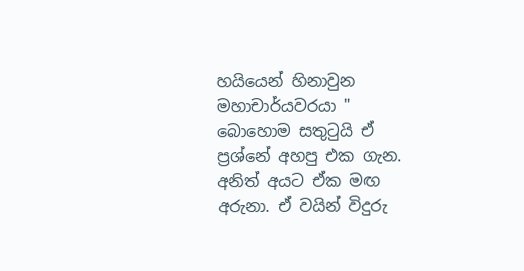හයියෙන් හිනාවුන මහාචාර්යවරයා " බොහොම සතුටුයි ඒ ප්‍රශ්නේ අහපු එක ගැන. අනිත් අයට ඒක මඟ අරුනා. ඒ වයින් විදුරු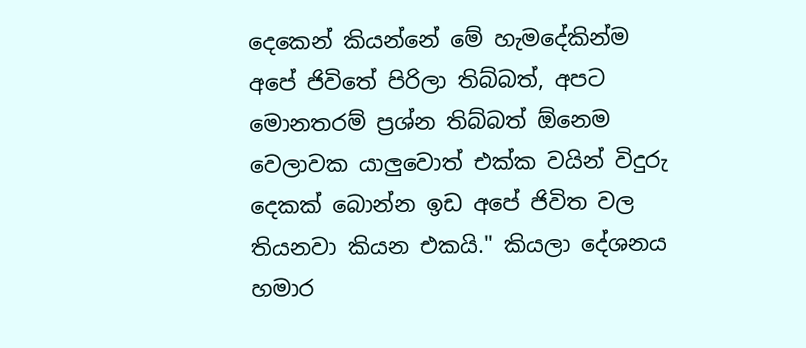දෙකෙන් කියන්නේ මේ හැමදේකින්ම අපේ ජිවිතේ පිරිලා තිබ්බත්, අපට මොනතරම් ප්‍රශ්න තිබ්බත් ඕනෙම වෙලාවක යාලුවොත් එක්ක වයින් විදුරු දෙකක් බොන්න ඉඩ අපේ ජිවිත වල තියනවා කියන එකයි." කියලා දේශනය හමාර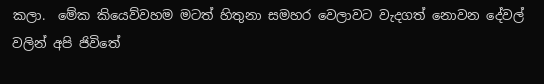කලා.  මේක කියෙව්වහම මටත් හිතුනා සමහර වෙලාවට වැදගත් නොවන දේවල් වලින් අපි ජිවිතේ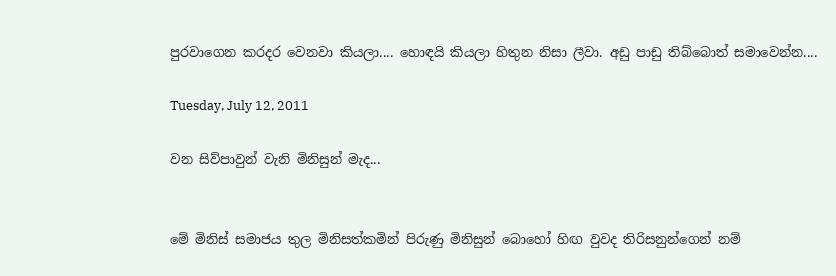පුරවාගෙන කරදර වෙනවා කියලා.... හොඳයි කියලා හිතුන නිසා ලීවා. අඩු පාඩු තිබ්බොත් සමාවෙන්න....

Tuesday, July 12, 2011

වන සිව්පාවුන් වැනි මිනිසුන් මැද...


මේ මිනිස් සමාජය තුල මිනිසත්කමින් පිරුණු මිනිසුන් බොහෝ හිඟ වුවද තිරිසනුන්ගෙන් නම්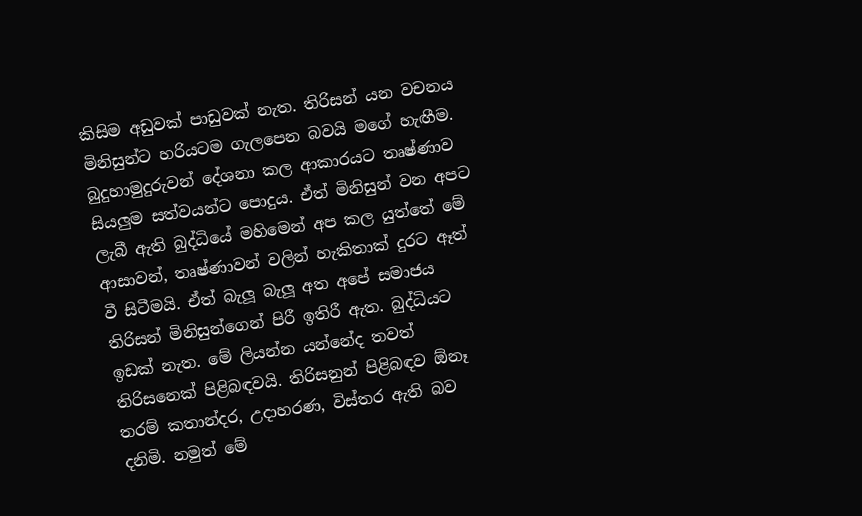කිසිම අඩුවක් පාඩුවක් නැත. තිරිසන් යන වචනය මිනිසුන්ට හරියටම ගැලපෙන බවයි මගේ හැඟීම.  බුදුහාමුදුරුවන් දේශනා කල ආකාරයට තෘෂ්ණාව සියලුම සත්වයන්ට පොදුය. ඒත් මිනිසුන් වන අපට ලැබී ඇති බුද්ධියේ මහිමෙන් අප කල යුත්තේ මේ ආසාවන්, තෘෂ්ණාවන් වලින් හැකිතාක් දුරට ඈත් වී සිටීමයි. ඒත් බැලූ බැලූ අත අපේ සමාජය තිරිසන් මිනිසුන්ගෙන් පිරී ඉතිරී ඇත. බුද්ධියට ඉඩක් නැත. මේ ලියන්න යන්නේද තවත් තිරිසනෙක් පිළිබඳවයි. තිරිසනුන් පිළිබඳව ඕනෑ තරම් කතාන්දර, උදාහරණ, විස්තර ඇති බව දනිමි. නමුත් මේ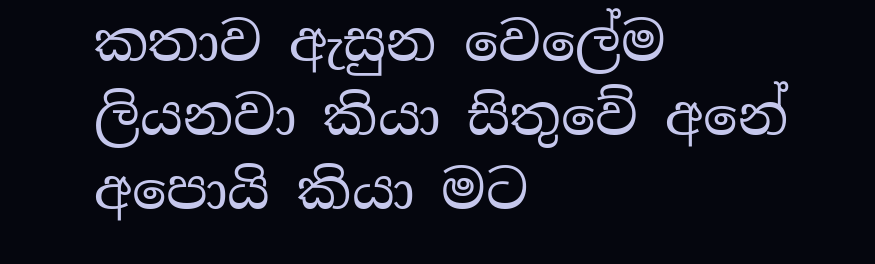කතාව ඇසුන වෙලේම ලියනවා කියා සිතුවේ අනේ අපොයි කියා මට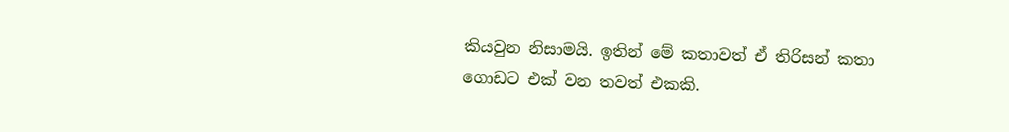කියවුන නිසාමයි. ඉතින් මේ කතාවත් ඒ තිරිසන් කතා ගොඩට එක් වන තවත් එකකි.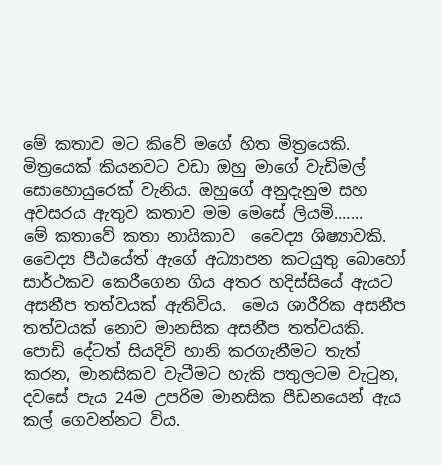මේ කතාව මට කිවේ මගේ හිත මිත්‍රයෙකි. මිත්‍රයෙක් කියනවට වඩා ඔහු මාගේ වැඩිමල් සොහොයුරෙක් වැනිය. ඔහුගේ අනුදැනුම සහ අවසරය ඇතුව කතාව මම මෙසේ ලියමි.......    මේ කතාවේ කතා නායිකාව  වෛද්‍ය ශිෂ්‍යාවකි. වෛද්‍ය පීඨයේත් ඇගේ අධ්‍යාපන කටයුතු බොහෝ සාර්ථකව කෙරීගෙන ගිය අතර හදිස්සියේ ඇයට අසනීප තත්වයක් ඇතිවිය.  මෙය ශාරීරික අසනීප තත්වයක් නොව මානසික අසනීප තත්වයකි. පොඩි දේටත් සියදිවි හානි කරගැනීමට තැත් කරන, මානසිකව වැටීමට හැකි පතුලටම වැටුන, දවසේ පැය 24ම උපරිම මානසික පීඩනයෙන් ඇය කල් ගෙවන්නට විය.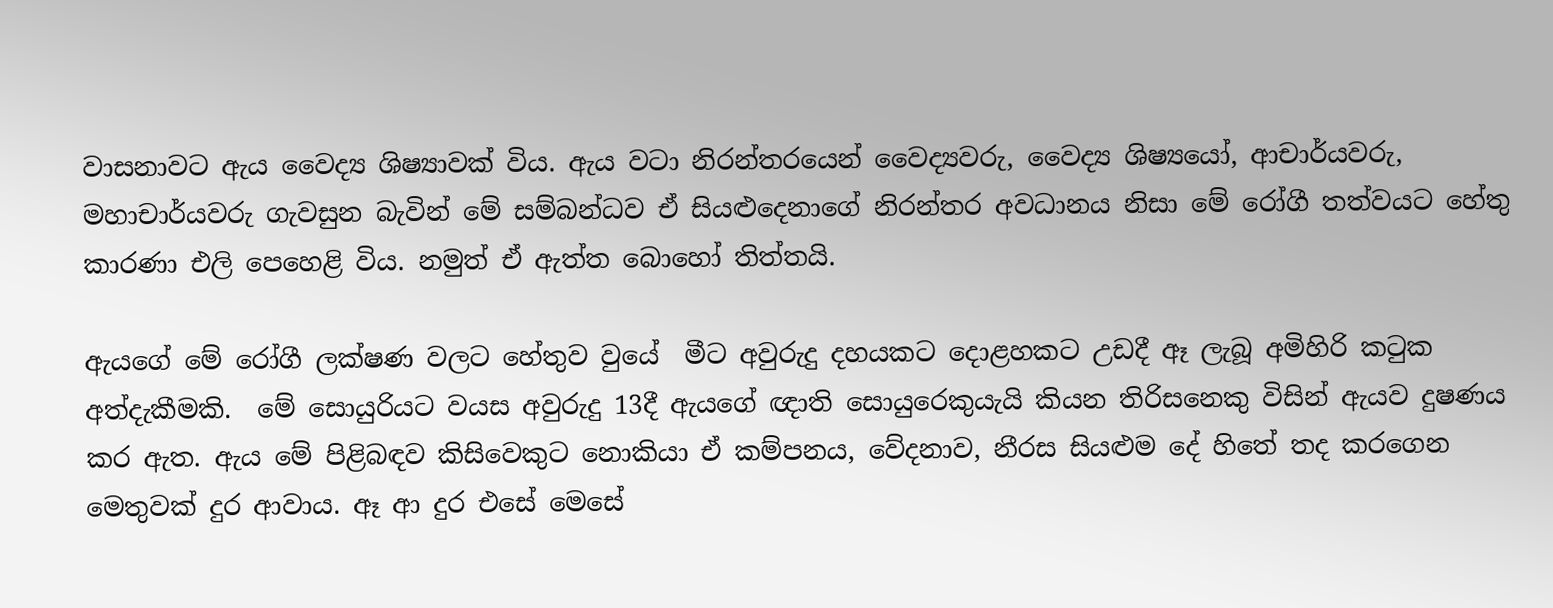වාසනාවට ඇය වෛද්‍ය ශිෂ්‍යාවක් විය. ඇය වටා නිරන්තරයෙන් වෛද්‍යවරු, වෛද්‍ය ශිෂ්‍යයෝ, ආචාර්යවරු, මහාචාර්යවරු ගැවසුන බැවින් මේ සම්බන්ධව ඒ සියළුදෙනාගේ නිරන්තර අවධානය නිසා මේ රෝගී තත්වයට හේතු කාරණා එලි පෙහෙළි විය. නමුත් ඒ ඇත්ත බොහෝ තිත්තයි.

ඇයගේ මේ රෝගී ලක්ෂණ වලට හේතුව වුයේ  මීට අවුරුදු දහයකට දොළහකට උඩදී ඈ ලැබූ අමිහිරි කටුක අත්දැකීමකි.  මේ සොයුරියට වයස අවුරුදු 13දී ඇයගේ ඥාති සොයුරෙකුයැයි කියන තිරිසනෙකු විසින් ඇයව දුෂණය කර ඇත. ඇය මේ පිළිබඳව කිසිවෙකුට නොකියා ඒ කම්පනය, වේදනාව, නීරස සියළුම දේ හිතේ තද කරගෙන මෙතුවක් දුර ආවාය. ඈ ආ දුර එසේ මෙසේ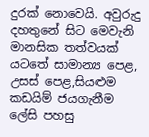දුරක් නොවෙයි. අවුරුදු දහතුනේ සිට මෙවැනි මානසික තත්වයක් යටතේ සාමාන්‍ය පෙළ, උසස් පෙළ,සියළුම කඩයිම් ජයගැනීම ලේසි පහසු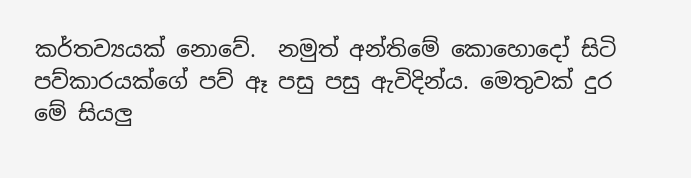කර්තව්‍යයක් නොවේ.  නමුත් අන්තිමේ කොහොදෝ සිටි පව්කාරයක්ගේ පව් ඈ පසු පසු ඇවිදින්ය. මෙතුවක් දුර මේ සියලු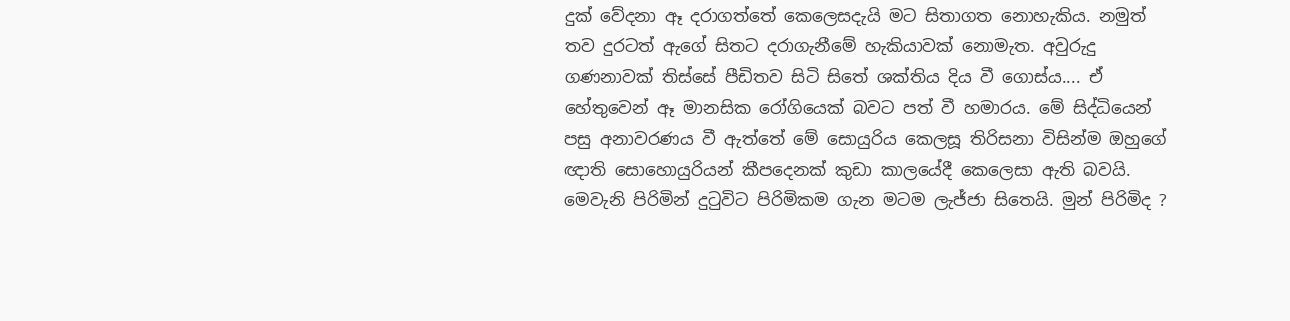දුක් වේදනා ඈ දරාගත්තේ කෙලෙසදැයි මට සිතාගත නොහැකිය. නමුත් තව දුරටත් ඇගේ සිතට දරාගැනීමේ හැකියාවක් නොමැත. අවුරුදු ගණනාවක් තිස්සේ පීඩිතව සිටි සිතේ ශක්තිය දිය වී ගොස්ය.... ඒ හේතුවෙන් ඈ මානසික රෝගියෙක් බවට පත් වී හමාරය. මේ සිද්ධියෙන් පසු අනාවරණය වී ඇත්තේ මේ සොයුරිය කෙලසූ තිරිසනා විසින්ම ඔහුගේ ඥාති සොහොයුරියන් කීපදෙනක් කුඩා කාලයේදී කෙලෙසා ඇති බවයි. මෙවැනි පිරිමින් දුටුවිට පිරිමිකම ගැන මටම ලැජ්ජා සිතෙයි. මුන් පිරිමිද ?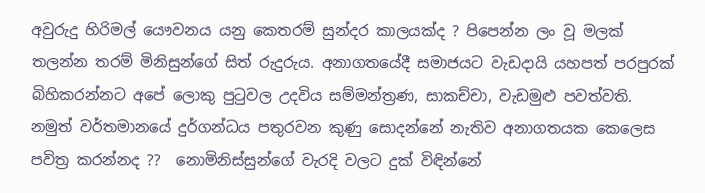අවුරුදු හිරිමල් යෞවනය යනු කෙතරම් සුන්දර කාලයක්ද ? පිපෙන්න ලං වූ මලක් තලන්න තරම් මිනිසුන්ගේ සිත් රුදුරුය. අනාගතයේදී සමාජයට වැඩදායි යහපත් පරපුරක්  බිහිකරන්නට අපේ ලොකු පුටුවල උදවිය සම්මන්ත්‍රණ, සාකච්චා, වැඩමුළු පවත්වති. නමුත් වර්තමානයේ දුර්ගන්ධය පතුරවන කුණු සොදන්නේ නැතිව අනාගතයක කෙලෙස පවිත්‍ර කරන්නද ??  නොමිනිස්සුන්ගේ වැරදි වලට දුක් විඳින්නේ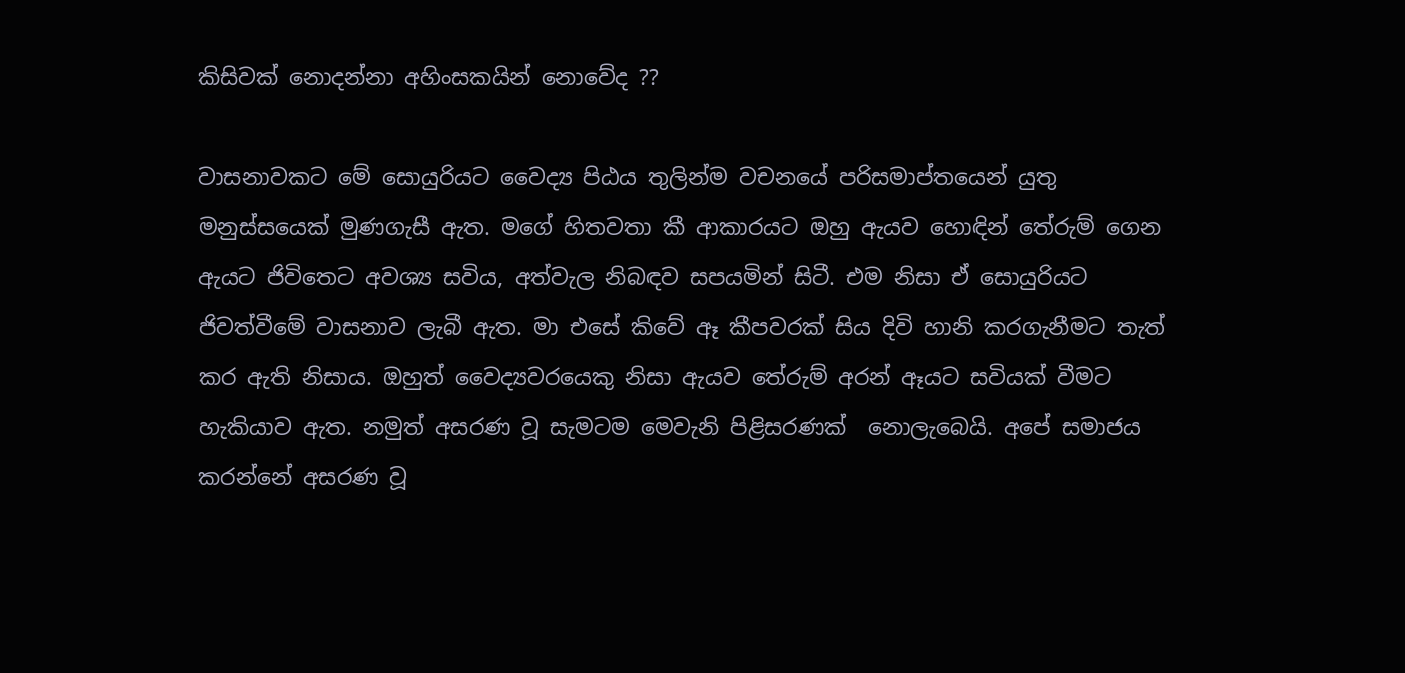කිසිවක් නොදන්නා අහිංසකයින් නොවේද ??

වාසනාවකට මේ සොයුරියට වෛද්‍ය පිඨය තුලින්ම වචනයේ පරිසමාප්තයෙන් යුතු මනුස්සයෙක් මුණගැසී ඇත. මගේ හිතවතා කී ආකාරයට ඔහු ඇයව හොඳින් තේරුම් ගෙන ඇයට ජිවිතෙට අවශ්‍ය සවිය, අත්වැල නිබඳව සපයමින් සිටී. එම නිසා ඒ සොයුරියට ජිවත්වීමේ වාසනාව ලැබී ඇත. මා එසේ කිවේ ඈ කීපවරක් සිය දිවි හානි කරගැනීමට තැත් කර ඇති නිසාය. ඔහුත් වෛද්‍යවරයෙකු නිසා ඇයව තේරුම් අරන් ඈයට සවියක් වීමට හැකියාව ඇත. නමුත් අසරණ වූ සැමටම මෙවැනි පිළිසරණක්  නොලැබෙයි. අපේ සමාජය කරන්නේ අසරණ වූ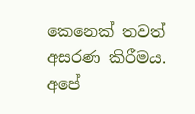කෙනෙක් තවත් අසරණ කිරීමය. අපේ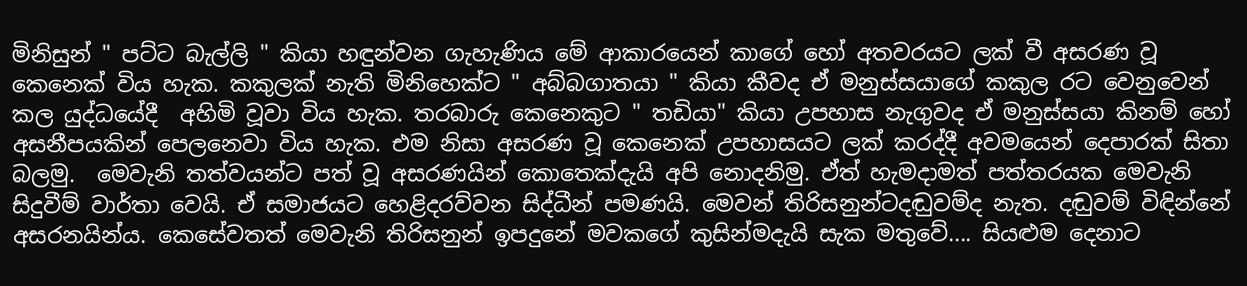මිනිසුන් " පට්ට බැල්ලි " කියා හඳුන්වන ගැහැණිය මේ ආකාරයෙන් කාගේ හෝ අතවරයට ලක් වී අසරණ වූ කෙනෙක් විය හැක. කකුලක් නැති මිනිහෙක්ට " අබ්බගාතයා " කියා කීවද ඒ මනුස්සයාගේ කකුල රට වෙනුවෙන් කල යුද්ධයේදී  අහිමි වූවා විය හැක. තරබාරු කෙනෙකුට " තඩියා" කියා උපහාස නැගුවද ඒ මනුස්සයා කිනම් හෝ අසනීපයකින් පෙලනෙවා විය හැක. එම නිසා අසරණ වූ කෙනෙක් උපහාසයට ලක් කරද්දී අවමයෙන් දෙපාරක් සිතා බලමු.  මෙවැනි තත්වයන්ට පත් වූ අසරණයින් කොතෙක්දැයි අපි නොදනිමු. ඒත් හැමදාමත් පත්තරයක මෙවැනි සිදුවීම් වාර්තා වෙයි. ඒ සමාජයට හෙළිදරව්වන සිද්ධීන් පමණයි. මෙවන් තිරිසනුන්ටදඬුවම්ද නැත. දඬුවම් විඳින්නේ අසරනයින්ය. කෙසේවතත් මෙවැනි තිරිසනුන් ඉපදුනේ මවකගේ කුසින්මදැයි සැක මතුවේ.... සියළුම දෙනාට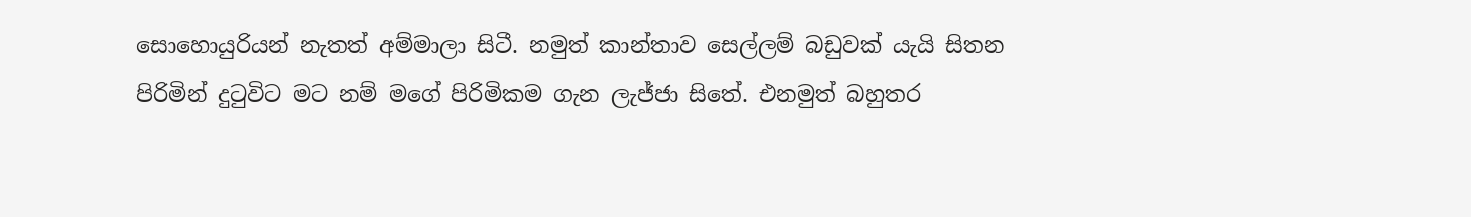සොහොයුරියන් නැතත් අම්මාලා සිටී. නමුත් කාන්තාව සෙල්ලම් බඩුවක් යැයි සිතන පිරිමින් දුටුවිට මට නම් මගේ පිරිමිකම ගැන ලැජ්ජා සිතේ. එනමුත් බහුතර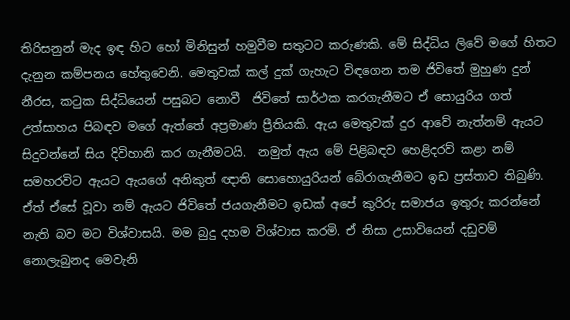තිරිසනුන් මැද ඉඳ හිට හෝ මිනිසුන් හමුවීම සතුටට කරුණකි. මේ සිද්ධිය ලිවේ මගේ හිතට දැනුන කම්පනය හේතුවෙනි. මෙතුවක් කල් දුක් ගැහැට විඳගෙන තම ජිවිතේ මුහුණ දුන් නීරස, කටුක සිද්ධියෙන් පසුබට නොවී  ජිවිතේ සාර්ථක කරගැනීමට ඒ සොයුරිය ගත් උත්සාහය පිබඳව මගේ ඇත්තේ අප්‍රමාණ ප්‍රීතියකි. ඇය මෙතුවක් දුර ආවේ නැත්නම් ඇයට සිදුවන්නේ සිය දිවිහානි කර ගැනීමටයි.  නමුත් ඇය මේ පිළිබඳව හෙළිදරව් කළා නම් සමහරවිට ඇයට ඇයගේ අනිකුත් ඥාති සොහොයුරියන් බේරාගැනීමට ඉඩ ප්‍රස්තාව තිබුණි. ඒත් ඒසේ වූවා නම් ඇයට ජිවිතේ ජයගැනීමට ඉඩක් අපේ කුරිරු සමාජය ඉතුරු කරන්නේ නැති බව මට විශ්වාසයි. මම බුදු දහම විශ්වාස කරමි. ඒ නිසා උසාවියෙන් දඩුවම් නොලැබුනද මෙවැනි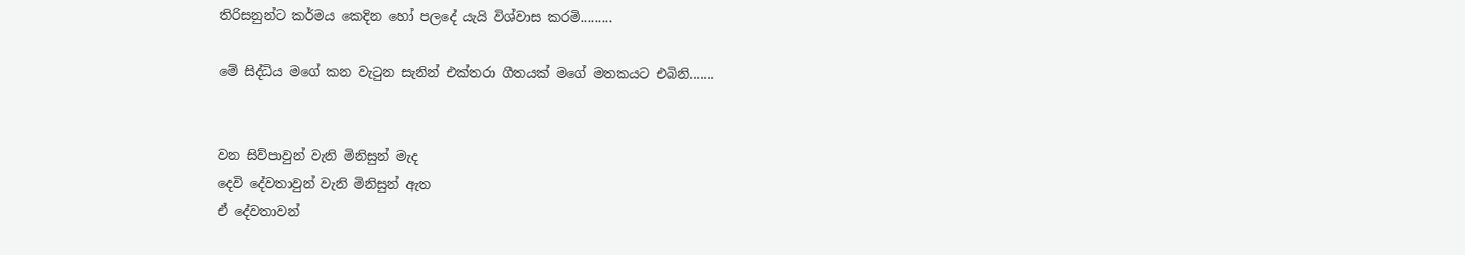තිරිසනුන්ට කර්මය කෙදින හෝ පලදේ යැයි විශ්වාස කරමි.........

මේ සිද්ධිය මගේ කන වැටුන සැනින් එක්තරා ගීතයක් මගේ මතකයට එබිනි.......


වන සිව්පාවුන් වැනි මිනිසුන් මැද
දෙවි දේවතාවුන් වැනි මිනිසුන් ඇත
ඒ දේවතාවන්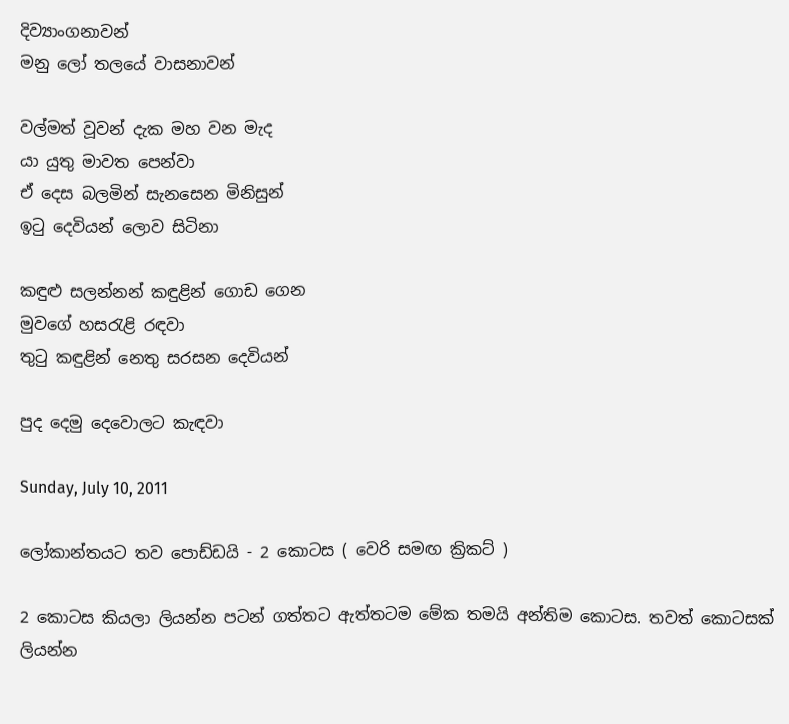දිව්‍යාංගනාවන්
මනු ලෝ තලයේ වාසනාවන්

වල්මත් වූවන් දැක මහ වන මැද
යා යුතු මාවත පෙන්වා
ඒ දෙස බලමින් සැනසෙන මිනිසුන්
ඉටු දෙවියන් ලොව සිටිනා

කඳුළු සලන්නන් කඳුළින් ගොඩ ගෙන
මුවගේ හසරැළි රඳවා
තුටු කඳුළින් නෙතු සරසන දෙවියන්

පුද දෙමු දෙවොලට කැඳවා

Sunday, July 10, 2011

ලෝකාන්තයට තව පොඩ්ඩයි - 2 කොටස ( වෙරි සමඟ ක්‍රිකට් )

2 කොටස කියලා ලියන්න පටන් ගත්තට ඇත්තටම මේක තමයි අන්තිම කොටස. තවත් කොටසක් ලියන්න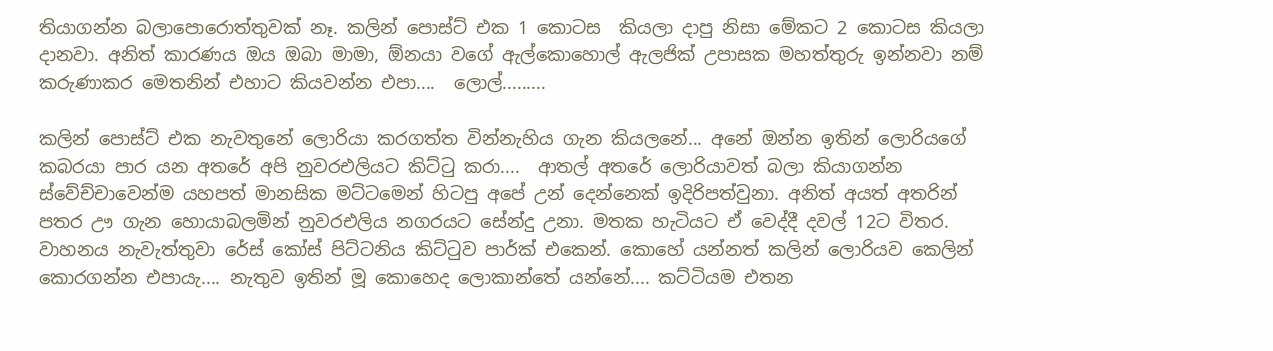තියාගන්න බලාපොරොත්තුවක් නෑ. කලින් පොස්ට් එක 1 කොටස  කියලා දාපු නිසා මේකට 2 කොටස කියලා දානවා. අනිත් කාරණය ඔය ඔබා මාමා, ඕනයා වගේ ඇල්කොහොල් ඇලජික් උපාසක මහත්තුරු ඉන්නවා නම් කරුණාකර මෙතනින් එහාට කියවන්න එපා....  ලොල්.........

කලින් පොස්ට් එක නැවතුනේ ලොරියා කරගත්ත වින්නැහිය ගැන කියලනේ... අනේ ඔන්න ඉතින් ලොරියගේ  කබරයා පාර යන අතරේ අපි නුවරඑලියට කිට්ටු කරා....  ආතල් අතරේ ලොරියාවත් බලා කියාගන්න ස්වේච්චාවෙන්ම යහපත් මානසික මට්ටමෙන් හිටපු අපේ උන් දෙන්නෙක් ඉදිරිපත්වුනා. අනිත් අයත් අතරින් පතර ඌ ගැන හොයාබලමින් නුවරඑලිය නගරයට සේන්දු උනා. මතක හැටියට ඒ වෙද්දී දවල් 12ට විතර. වාහනය නැවැත්තුවා රේස් කෝස් පිට්ටනිය කිට්ටුව පාර්ක්‌ එකෙන්. කොහේ යන්නත් කලින් ලොරියව කෙලින් කොරගන්න එපායැ.... නැතුව ඉතින් මූ කොහෙද ලොකාන්තේ යන්නේ.... කට්ටියම එතන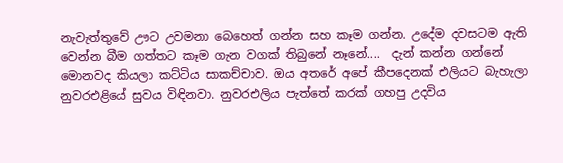නැවැත්තුවේ ඌට උවමනා බෙහෙත් ගන්න සහ කෑම ගන්න. උදේම දවසටම ඇති වෙන්න බීම ගත්තට කෑම ගැන වගක් තිබුනේ නෑනේ....  දැන් කන්න ගන්නේ මොනවද කියලා කට්ටිය සාකච්චාව. ඔය අතරේ අපේ කීපදෙනක් එලියට බැහැලා නුවරඑළියේ සුවය විඳිනවා. නුවරඑලිය පැත්තේ කරක් ගහපු උදවිය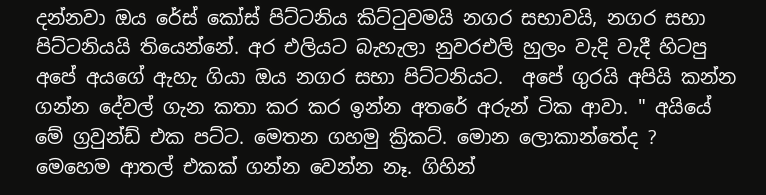දන්නවා ඔය රේස් කෝස් පිට්ටනිය කිට්ටුවමයි නගර සභාවයි, නගර සභා පිට්ටනියයි තියෙන්නේ. අර එලියට බැහැලා නුවරඑලි හුලං වැදි වැදී හිටපු අපේ අයගේ ඇහැ ගියා ඔය නගර සභා පිට්ටනියට.  අපේ ගුරයි අපියි කන්න ගන්න දේවල් ගැන කතා කර කර ඉන්න අතරේ අරුන් ටික ආවා. " අයියේ මේ ග්‍රවුන්ඩ් එක පට්ට. මෙතන ගහමු ක්‍රිකට්. මොන ලොකාන්තේද ? මෙහෙම ආතල් එකක් ගන්න වෙන්න නෑ. ගිහින්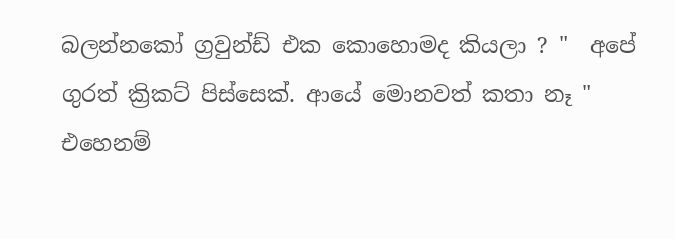බලන්නකෝ ග්‍රවුන්ඩ් එක කොහොමද කියලා ? "  අපේ ගුරත් ක්‍රිකට් පිස්සෙක්. ආයේ මොනවත් කතා නෑ " එහෙනම්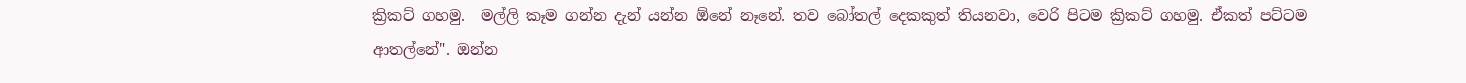ක්‍රිකට් ගහමු.  මල්ලි කෑම ගන්න දැන් යන්න ඕනේ නෑනේ. තව බෝතල් දෙකකුත් තියනවා, වෙරි පිටම ක්‍රිකට් ගහමු. ඒකත් පට්ටම ආතල්නේ". ඔන්න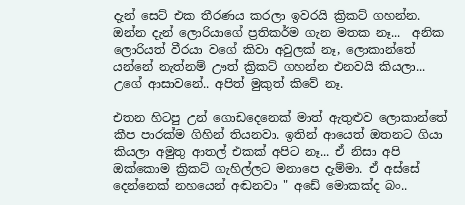දැන් සෙට් එක තීරණය කරලා ඉවරයි ක්‍රිකට් ගහන්න. ඔන්න දැන් ලොරියාගේ ප්‍රතිකර්ම ගැන මතක නෑ...  අනික ලොරියත් වීරයා වගේ කිවා අවුලක් නෑ, ලොකාන්තේ යන්නේ නැත්නම් ඌත් ක්‍රිකට් ගහන්න එනවයි කියලා... උගේ ආසාවනේ.. අපිත් මුකුත් කිවේ නෑ.

එතන හිටපු උන් ගොඩදෙනෙක් මාත් ඇතුළුව ලොකාන්තේ කීප පාරක්ම ගිහින් තියනවා. ඉතින් ආයෙත් ඔතනට ගියා කියලා අමුතු ආතල් එකක් අපිට නෑ... ඒ නිසා අපි ඔක්කොම ක්‍රිකට් ගැහිල්ලට මනාපෙ දැම්මා. ඒ අස්සේ දෙන්නෙක් නහයෙන් අඬනවා " අඩේ මොකක්ද බං..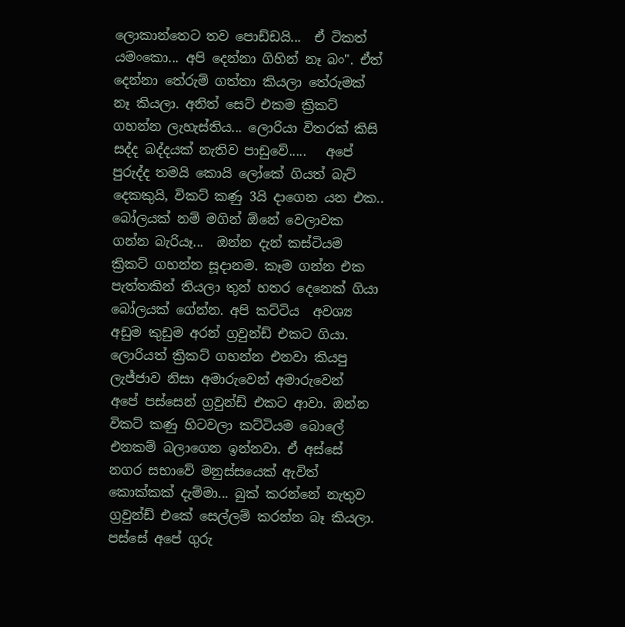ලොකාන්තෙට තව පොඩ්ඩයි...  ඒ ටිකත් යමංකො... අපි දෙන්නා ගිහින් නෑ බං". ඒත් දෙන්නා තේරුම් ගත්තා කියලා තේරුමක් නෑ කියලා. අනිත් සෙට් එකම ක්‍රිකට් ගහන්න ලැහැස්තිය... ලොරියා විතරක් කිසි සද්ද බද්දයක් නැතිව පාඩුවේ.....   අපේ පුරුද්ද තමයි කොයි ලෝකේ ගියත් බැට් දෙකකුයි, විකට් කණු 3යි දාගෙන යන එක.. බෝලයක් නම් මගින් ඕනේ වෙලාවක ගන්න බැරියෑ...  ඔන්න දැන් කස්ටියම ක්‍රිකට් ගහන්න සූදානම. කෑම ගන්න එක පැත්තකින් තියලා තුන් හතර දෙනෙක් ගියා බෝලයක් ගේන්න. අපි කට්ටිය  අවශ්‍ය අඩුම කුඩුම අරන් ග්‍රවුන්ඩ් එකට ගියා. ලොරියත් ක්‍රිකට් ගහන්න එනවා කියපු ලැජ්ජාව නිසා අමාරුවෙන් අමාරුවෙන්  අපේ පස්සෙන් ග්‍රවුන්ඩ් එකට ආවා. ඔන්න විකට් කණු හිටවලා කට්ටියම බොලේ එනකම් බලාගෙන ඉන්නවා. ඒ අස්සේ නගර සභාවේ මනුස්සයෙක් ඇවිත් කොක්කක් දැම්මා... බුක් කරන්නේ නැතුව ග්‍රවුන්ඩ් එකේ සෙල්ලම් කරන්න බෑ කියලා. පස්සේ අපේ ගුරු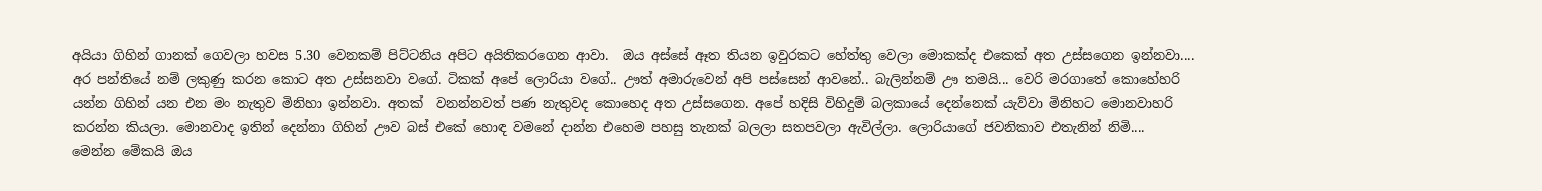අයියා ගිහින් ගානක් ගෙවලා හවස 5.30 වෙනකම් පිට්ටනිය අපිට අයිතිකරගෙන ආවා.  ඔය අස්සේ ඈත තියන ඉවුරකට හේත්තු වෙලා මොකක්ද එකෙක් අත උස්සගෙන ඉන්නවා.... අර පන්තියේ නම් ලකුණු කරන කොට අත උස්සනවා වගේ. ටිකක් අපේ ලොරියා වගේ.. ඌත් අමාරුවෙන් අපි පස්සෙන් ආවනේ.. බැලින්නම් ඌ තමයි... වෙරි මරගාතේ කොහේහරි යන්න ගිහින් යන එන මං නැතුව මිනිහා ඉන්නවා. අතක්  වනන්නවත් පණ නැතුවද කොහෙද අත උස්සගෙන. අපේ හදිසි විහිදුම් බලකායේ දෙන්නෙක් යැව්වා මිනිහට මොනවාහරි කරන්න කියලා. මොනවාද ඉතින් දෙන්නා ගිහින් ඌව බස් එකේ හොඳ වමනේ දාන්න එහෙම පහසු තැනක් බලලා සතපවලා ඇවිල්ලා. ලොරියාගේ ජවනිකාව එතැනින් නිමි....
මෙන්න මේකයි ඔය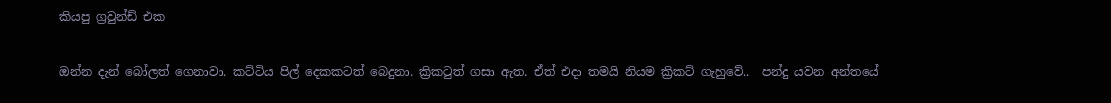කියපු ග්‍රවුන්ඩ් එක

ඔන්න දැන් බෝලත් ගෙනාවා. කට්ටිය පිල් දෙකකටත් බෙදුනා. ක්‍රිකටුත් ගසා ඇත. ඒත් එදා තමයි නියම ක්‍රිකට් ගැහුවේ..  පන්දු යවන අන්තයේ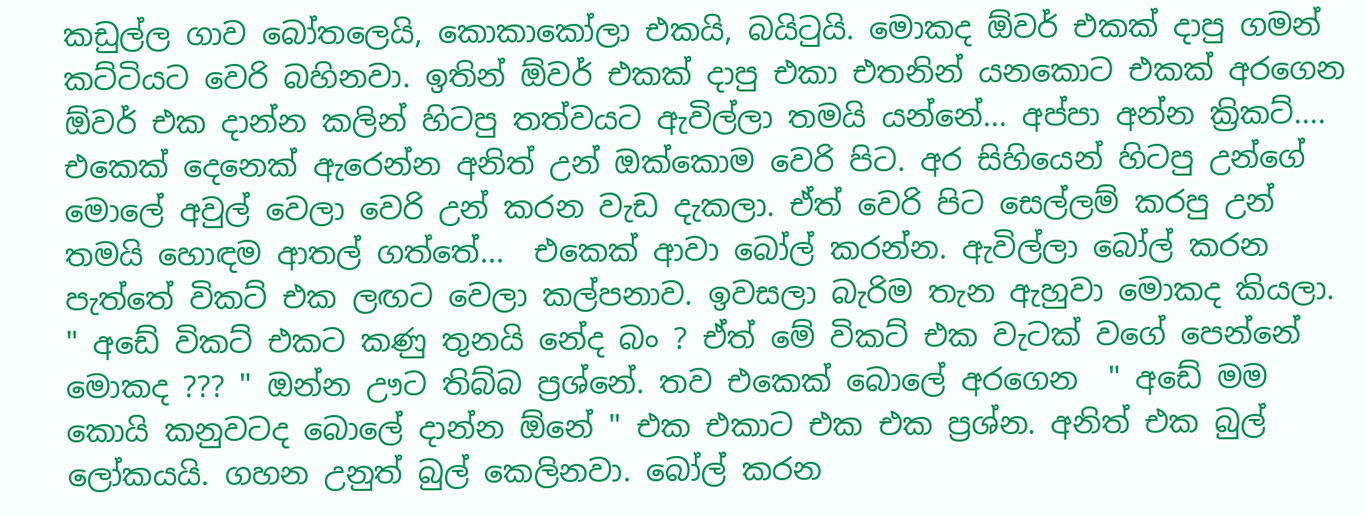කඩුල්ල ගාව බෝතලෙයි, කොකාකෝලා එකයි, බයිටුයි. මොකද ඕවර් එකක් දාපු ගමන් කට්ටියට වෙරි බහිනවා. ඉතින් ඕවර් එකක් දාපු එකා එතනින් යනකොට එකක් අරගෙන ඕවර් එක දාන්න කලින් හිටපු තත්වයට ඇවිල්ලා තමයි යන්නේ... අප්පා අන්න ක්‍රිකට්....  එකෙක් දෙනෙක් ඇරෙන්න අනිත් උන් ඔක්කොම වෙරි පිට. අර සිහියෙන් හිටපු උන්ගේ මොලේ අවුල් වෙලා වෙරි උන් කරන වැඩ දැකලා. ඒත් වෙරි පිට සෙල්ලම් කරපු උන් තමයි හොඳම ආතල් ගත්තේ...  එකෙක් ආවා බෝල් කරන්න. ඇවිල්ලා බෝල් කරන පැත්තේ විකට් එක ලඟට වෙලා කල්පනාව. ඉවසලා බැරිම තැන ඇහුවා මොකද කියලා. " අඩේ විකට් එකට කණු තුනයි නේද බං ? ඒත් මේ විකට් එක වැටක් වගේ පෙන්නේ මොකද ??? " ඔන්න ඌට තිබ්බ ප්‍රශ්නේ. තව එකෙක් බොලේ අරගෙන  " අඩේ මම කොයි කනුවටද බොලේ දාන්න ඕනේ " එක එකාට එක එක ප්‍රශ්න. අනිත් එක බුල් ලෝකයයි. ගහන උනුත් බුල් කෙලිනවා. බෝල් කරන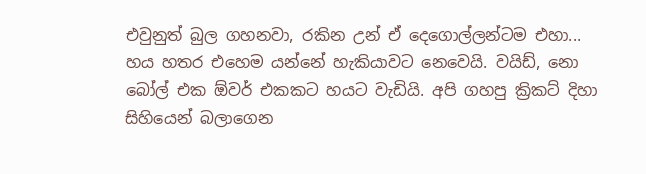එවුනුත් බුල ගහනවා, රකින උන් ඒ දෙගොල්ලන්ටම එහා...  හය හතර එහෙම යන්නේ හැකියාවට නෙවෙයි. වයිඩ්, නො බෝල් එක ඕවර් එකකට හයට වැඩියි. අපි ගහපු ක්‍රිකට් දිහා සිහියෙන් බලාගෙන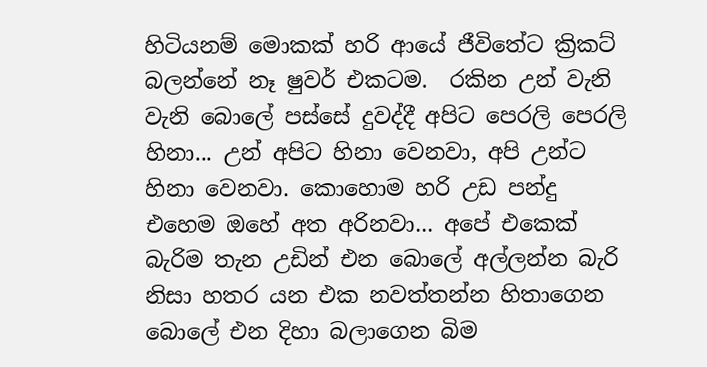හිටියනම් මොකක් හරි ආයේ ජීවිතේට ක්‍රිකට් බලන්නේ නෑ ෂුවර් එකටම.  රකින උන් වැනි වැනි බොලේ පස්සේ දුවද්දී අපිට පෙරලි පෙරලි හිනා... උන් අපිට හිනා වෙනවා, අපි උන්ට හිනා වෙනවා. කොහොම හරි උඩ පන්දු එහෙම ඔහේ අත අරිනවා... අපේ එකෙක් බැරිම තැන උඩින් එන බොලේ අල්ලන්න බැරි නිසා හතර යන එක නවත්තන්න හිතාගෙන බොලේ එන දිහා බලාගෙන බිම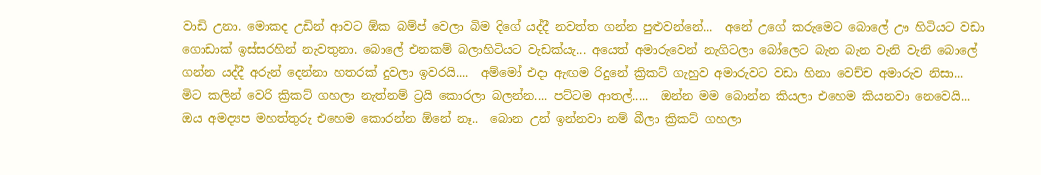වාඩි උනා. මොකද උඩින් ආවට ඕක බම්ප් වෙලා බිම දිගේ යද්දී නවත්ත ගන්න පුළුවන්නේ...  අනේ උගේ කරුමෙට බොලේ ඌ හිටියට වඩා ගොඩාක් ඉස්සරහින් නැවතුනා. බොලේ එනකම් බලාහිටියට වැඩක්යැ... අයෙත් අමාරුවෙන් නැගිටලා බෝලෙට බැන බැන වැනි වැනි බොලේ ගන්න යද්දී අරුන් දෙන්නා හතරක් දුවලා ඉවරයි....  අම්මෝ එදා ඇඟම රිදුනේ ක්‍රිකට් ගැහුව අමාරුවට වඩා හිනා වෙච්ච අමාරුව නිසා... මිට කලින් වෙරි ක්‍රිකට් ගහලා නැත්නම් ට්‍රයි කොරලා බලන්න.... පට්ටම ආතල්.....  ඔන්න මම බොන්න කියලා එහෙම කියනවා නෙවෙයි...  ඔය අමද්‍යප මහත්තුරු එහෙම කොරන්න ඕනේ නෑ..  බොන උන් ඉන්නවා නම් බීලා ක්‍රිකට් ගහලා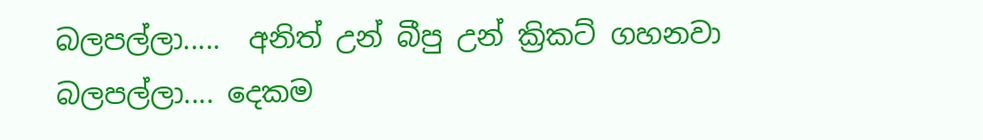බලපල්ලා.....  අනිත් උන් බීපු උන් ක්‍රිකට් ගහනවා බලපල්ලා.... දෙකම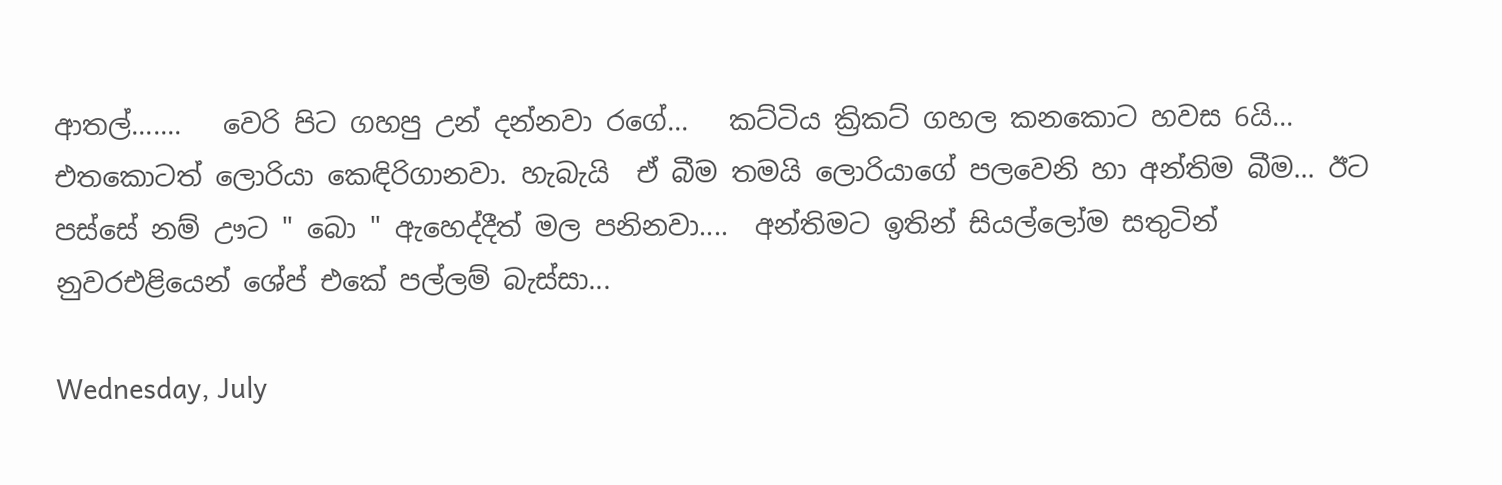ආතල්.......   වෙරි පිට ගහපු උන් දන්නවා රගේ...   කට්ටිය ක්‍රිකට් ගහල කනකොට හවස 6යි...  එතකොටත් ලොරියා කෙඳිරිගානවා. හැබැයි  ඒ බීම තමයි ලොරියාගේ පලවෙනි හා අන්තිම බීම... ඊට පස්සේ නම් ඌට " බො " ඇහෙද්දීත් මල පනිනවා....  අන්තිමට ඉතින් සියල්ලෝම සතුටින්  නුවරඑළියෙන් ශේප් එකේ පල්ලම් බැස්සා...

Wednesday, July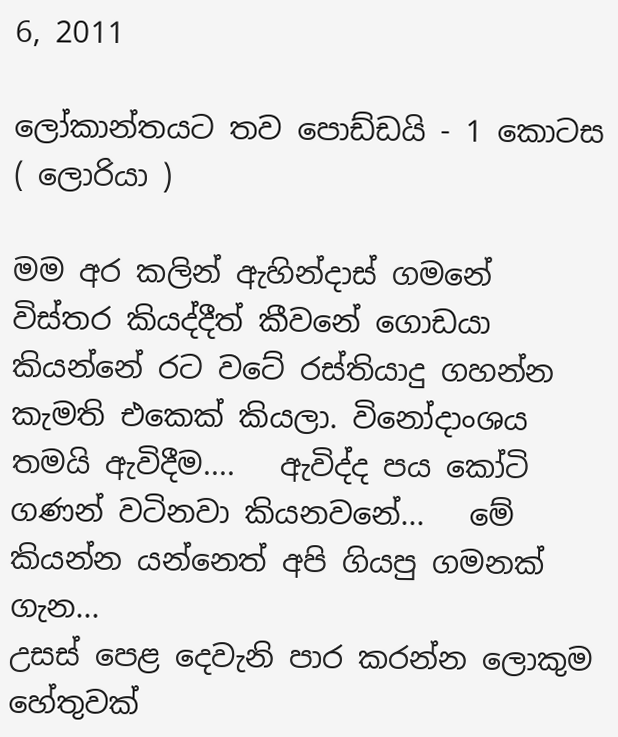6, 2011

ලෝකාන්තයට තව පොඩ්ඩයි - 1 කොටස ( ලොරියා )

මම අර කලින් ඇහින්දාස් ගමනේ  විස්තර කියද්දීත් කීවනේ ගොඩයා කියන්නේ රට වටේ රස්තියාදු ගහන්න කැමති එකෙක් කියලා. විනෝදාංශය තමයි ඇවිදීම....   ඇවිද්ද පය කෝටි ගණන් වටිනවා කියනවනේ...   මේ කියන්න යන්නෙත් අපි ගියපු ගමනක් ගැන...
උසස් පෙළ දෙවැනි පාර කරන්න ලොකුම හේතුවක්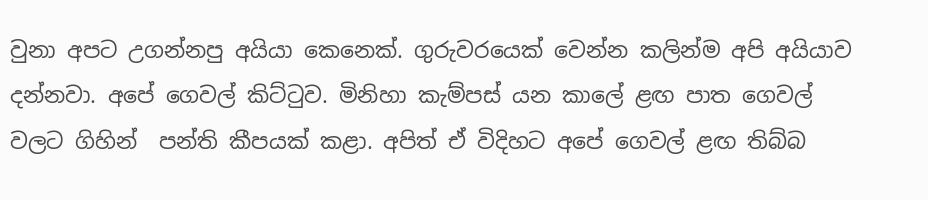වුනා අපට උගන්නපු අයියා කෙනෙක්. ගුරුවරයෙක් වෙන්න කලින්ම අපි අයියාව දන්නවා. අපේ ගෙවල් කිට්ටුව. මිනිහා කැම්පස් යන කාලේ ළඟ පාත ගෙවල් වලට ගිහින්  පන්ති කීපයක් කළා. අපිත් ඒ විදිහට අපේ ගෙවල් ළඟ තිබ්බ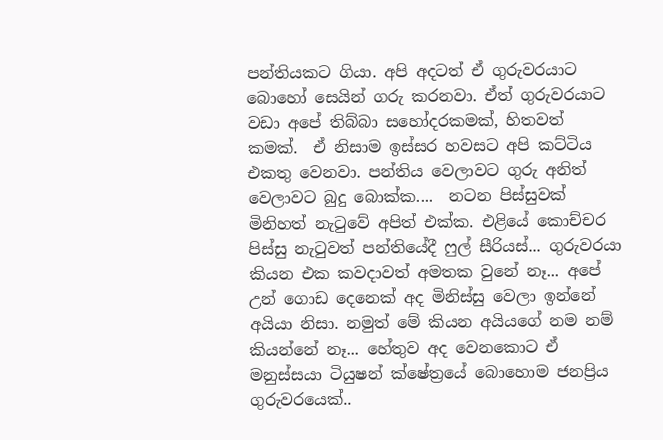පන්තියකට ගියා. අපි අදටත් ඒ ගුරුවරයාට බොහෝ සෙයින් ගරු කරනවා. ඒත් ගුරුවරයාට වඩා අපේ තිබ්බා සහෝදරකමක්, හිතවත් කමක්.  ඒ නිසාම ඉස්සර හවසට අපි කට්ටිය එකතු වෙනවා. පන්තිය වෙලාවට ගුරු අනිත් වෙලාවට බුදු බොක්ක....  නටන පිස්සුවක් මිනිහත් නැටුවේ අපිත් එක්ක. එළියේ කොච්චර පිස්සු නැටුවත් පන්තියේදී ෆුල් සීරියස්... ගුරුවරයා කියන එක කවදාවත් අමතක වුනේ නෑ... අපේ උන් ගොඩ දෙනෙක් අද මිනිස්සු වෙලා ඉන්නේ අයියා නිසා. නමුත් මේ කියන අයියගේ නම නම් කියන්නේ නෑ... හේතුව අද වෙනකොට ඒ මනුස්සයා ටියුෂන් ක්ෂේත්‍රයේ බොහොම ජනප්‍රිය ගුරුවරයෙක්..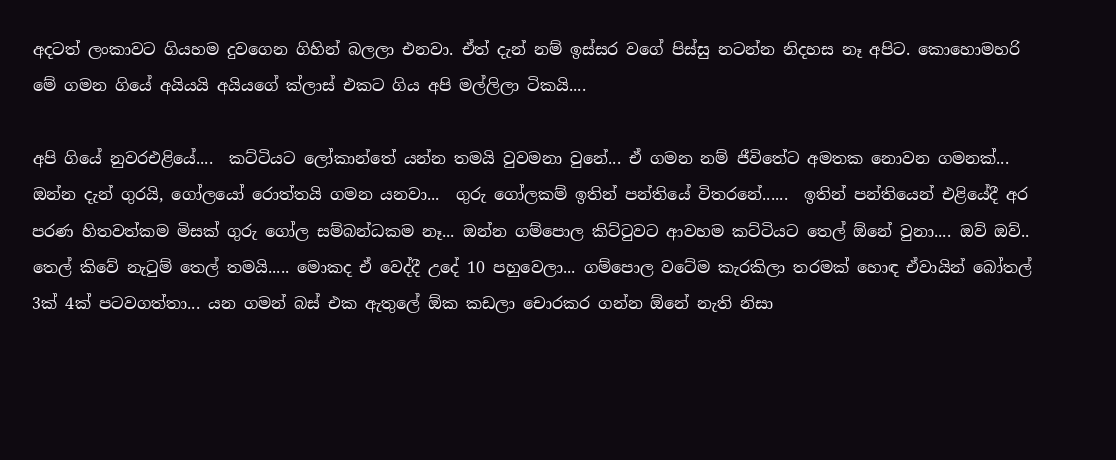අදටත් ලංකාවට ගියහම දුවගෙන ගිහින් බලලා එනවා. ඒත් දැන් නම් ඉස්සර වගේ පිස්සු නටන්න නිදහස නෑ අපිට. කොහොමහරි මේ ගමන ගියේ අයියයි අයියගේ ක්ලාස් එකට ගිය අපි මල්ලිලා ටිකයි....

අපි ගියේ නුවරඑළියේ....  කට්ටියට ලෝකාන්තේ යන්න තමයි වුවමනා වුනේ... ඒ ගමන නම් ජීවිතේට අමතක නොවන ගමනක්... ඔන්න දැන් ගුරයි, ගෝලයෝ රොත්තයි ගමන යනවා...  ගුරු ගෝලකම් ඉතින් පන්තියේ විතරනේ......  ඉතින් පන්තියෙන් එළියේදී අර පරණ හිතවත්කම මිසක් ගුරු ගෝල සම්බන්ධකම නෑ... ඔන්න ගම්පොල කිට්ටුවට ආවහම කට්ටියට තෙල් ඕනේ වුනා.... ඔව් ඔව්.. තෙල් කිවේ නැටුම් තෙල් තමයි..... මොකද ඒ වෙද්දී උදේ 10 පහුවෙලා... ගම්පොල වටේම කැරකිලා තරමක් හොඳ ඒවායින් බෝතල් 3ක් 4ක් පටවගත්තා... යන ගමන් බස් එක ඇතුලේ ඕක කඩලා චොරකර ගන්න ඕනේ නැති නිසා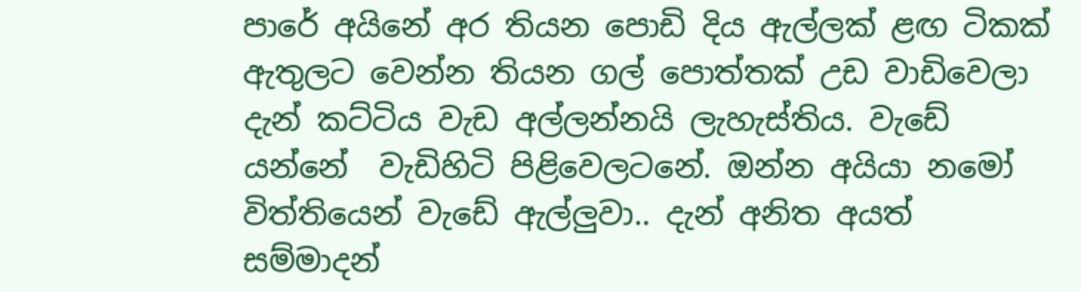පාරේ අයිනේ අර තියන පොඩි දිය ඇල්ලක් ළඟ ටිකක් ඇතුලට වෙන්න තියන ගල් පොත්තක් උඩ වාඩිවෙලා  දැන් කට්ටිය වැඩ අල්ලන්නයි ලැහැස්තිය. වැඩේ යන්නේ  වැඩිහිටි පිළිවෙලටනේ. ඔන්න අයියා නමෝ විත්තියෙන් වැඩේ ඇල්ලුවා.. දැන් අනිත අයත් සම්මාදන්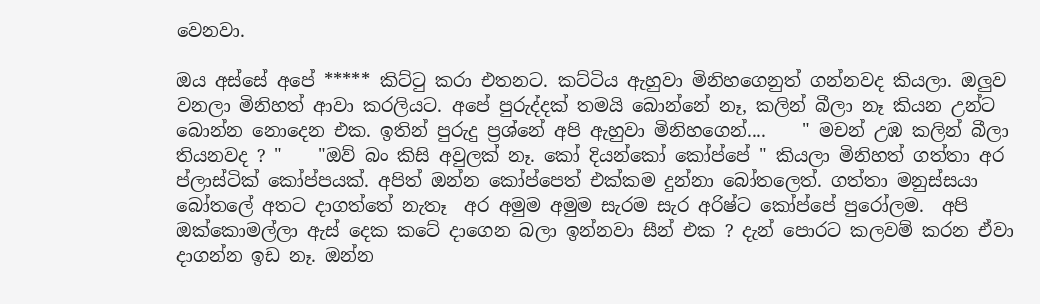වෙනවා.

ඔය අස්සේ අපේ ***** කිට්ටු කරා එතනට. කට්ටිය ඇහුවා මිනිහගෙනුත් ගන්නවද කියලා. ඔලුව වනලා මිනිහත් ආවා කරලියට. අපේ පුරුද්දක් තමයි බොන්නේ නෑ, කලින් බීලා නෑ කියන උන්ට බොන්න නොදෙන එක. ඉතින් පුරුදු ප්‍රශ්නේ අපි ඇහුවා මිනිහගෙන්....    " මචන් උඹ කලින් බීලා තියනවද ? "    "ඔව් බං කිසි අවුලක් නෑ. කෝ දියන්කෝ කෝප්පේ " කියලා මිනිහත් ගත්තා අර ප්ලාස්ටික් කෝප්පයක්. අපිත් ඔන්න කෝප්පෙත් එක්කම දුන්නා බෝතලෙත්. ගත්තා මනුස්සයා බෝතලේ අතට දාගත්තේ නැතෑ  අර අමුම අමුම සැරම සැර අරිෂ්ට කෝප්පේ පුරෝලම.  අපි ඔක්කොමල්ලා ඇස් දෙක කටේ දාගෙන බලා ඉන්නවා සීන් එක ? දැන් පොරට කලවම් කරන ඒවා දාගන්න ඉඩ නෑ. ඔන්න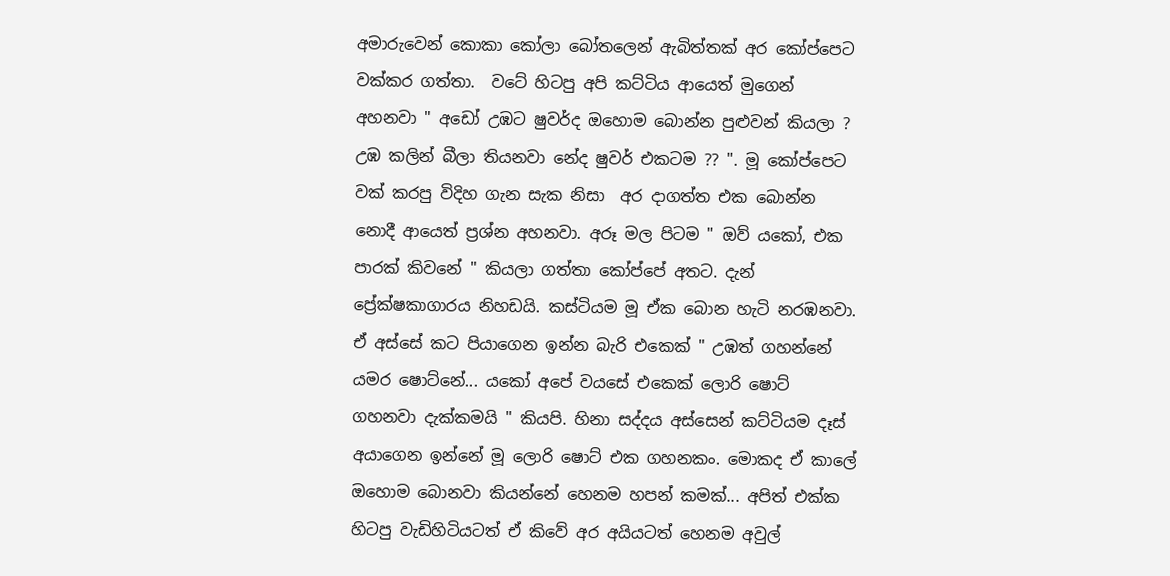අමාරුවෙන් කොකා කෝලා බෝතලෙන් ඇබිත්තක් අර කෝප්පෙට වක්කර ගත්තා.  වටේ හිටපු අපි කට්ටිය ආයෙත් මුගෙන් අහනවා " අඩෝ උඹට ෂුවර්ද ඔහොම බොන්න පුළුවන් කියලා ?  උඹ කලින් බීලා තියනවා නේද ෂුවර් එකටම ?? ". මූ කෝප්පෙට වක් කරපු විදිහ ගැන සැක නිසා  අර දාගත්ත එක බොන්න නොදී ආයෙත් ප්‍රශ්න අහනවා. අරූ මල පිටම " ඔව් යකෝ, එක පාරක් කිවනේ " කියලා ගත්තා කෝප්පේ අතට. දැන් ප්‍රේක්ෂකාගාරය නිහඩයි. කස්ටියම මූ ඒක බොන හැටි නරඹනවා. ඒ අස්සේ කට පියාගෙන ඉන්න බැරි එකෙක් " උඹත් ගහන්නේ යමර ෂොට්නේ... යකෝ අපේ වයසේ එකෙක් ලොරි ෂොට් ගහනවා දැක්කමයි " කියපි. හිනා සද්දය අස්සෙන් කට්ටියම දෑස් අයාගෙන ඉන්නේ මූ ලොරි ෂොට් එක ගහනකං. මොකද ඒ කාලේ ඔහොම බොනවා කියන්නේ හෙනම හපන් කමක්... අපිත් එක්ක හිටපු වැඩිහිටියටත් ඒ කිවේ අර අයියටත් හෙනම අවුල්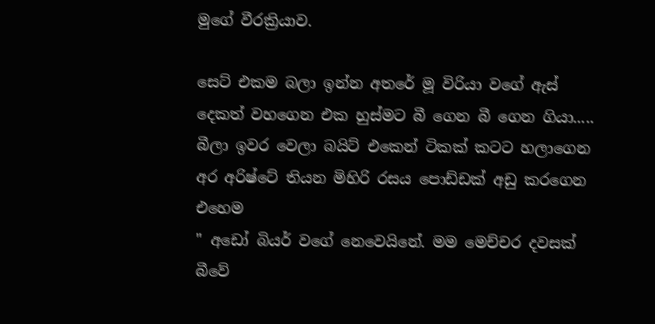මුගේ වීරක්‍රියාව.

සෙට් එකම බලා ඉන්න අතරේ මූ විරියා වගේ ඇස් දෙකත් වහගෙන එක හුස්මට බී ගෙන බී ගෙන ගියා.....  බීලා ඉවර වෙලා බයිට් එකෙන් ටිකක් කටට හලාගෙන අර අරිෂ්ටේ තියන මිහිරි රසය පොඩ්ඩක් අඩු කරගෙන එහෙම
" අඩෝ බියර් වගේ නෙවෙයිනේ. මම මෙච්චර දවසක් බීවේ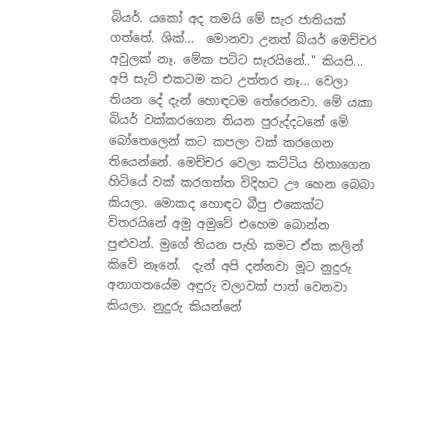බියර්. යකෝ අද තමයි මේ සැර ජාතියක් ගත්තේ. ශික්...  මොනවා උනත් බියර් මෙච්චර අවුලක් නෑ. මේක පට්ට සැරයිනේ.." කියපි...  අපි සැට් එකටම කට උත්තර නෑ... වෙලා තියන දේ දැන් හොඳටම තේරෙනවා. මේ යකා බියර් වක්කරගෙන තියන පුරුද්දටනේ මේ බෝතෙලෙන් කට කපලා වක් කරගෙන තියෙන්නේ. මෙච්චර වෙලා කට්ටිය හිතාගෙන හිටියේ වක් කරගත්ත විදිහට ඌ හෙන බෙබා කියලා. මොකද හොඳට බීපු එකෙක්ට විතරයිනේ අමු අමුවේ එහෙම බොන්න පුළුවන්. මුගේ තියන පැහි කමට ඒක කලින් කිවේ නෑනේ.  දැන් අපි දන්නවා මූට නුදුරු අනාගතයේම අඳුරු වලාවක් පාත් වෙනවා කියලා. නුදුරු කියන්නේ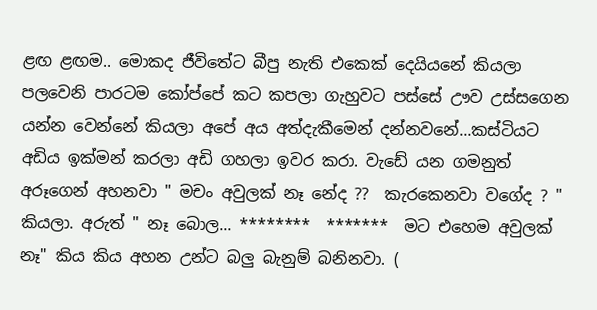ළඟ ළඟම.. මොකද ජීවිතේට බීපු නැති එකෙක් දෙයියනේ කියලා පලවෙනි පාරටම කෝප්පේ කට කපලා ගැහුවට පස්සේ ඌව උස්සගෙන යන්න වෙන්නේ කියලා අපේ අය අත්දැකීමෙන් දන්නවනේ...කස්ටියට අඩිය ඉක්මන් කරලා අඩි ගහලා ඉවර කරා. වැඩේ යන ගමනුත් අරූගෙන් අහනවා " මචං අවුලක් නෑ නේද ??  කැරකෙනවා වගේද ? " කියලා. අරුත් " නෑ බොල... ********  *******  මට එහෙම අවුලක් නෑ" කිය කිය අහන උන්ට බලු බැනුම් බනිනවා. (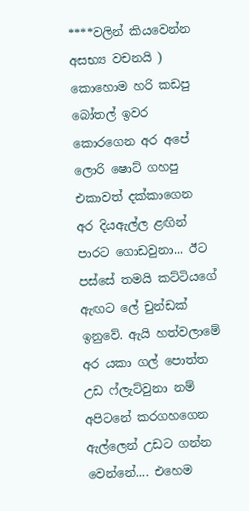****වලින් කියවෙන්න අසභ්‍ය වචනයි ) කොහොම හරි කඩපු බෝතල් ඉවර කොරගෙන අර අපේ ලොරි ෂොට් ගහපු එකාවත් දක්කාගෙන අර දියඇල්ල ළඟින් පාරට ගොඩවුනා... ඊට පස්සේ තමයි කට්ටියගේ ඇඟට ලේ චුන්ඩක් ඉනුවේ. ඇයි හත්වලාමේ අර යකා ගල් පොත්ත උඩ ෆ්ලැට්වුනා නම් අපිටනේ කරගහගෙන ඇල්ලෙන් උඩට ගන්න වෙන්නේ.... එහෙම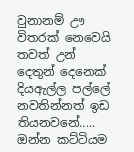වුනානම් ඌ විතරක් නෙවෙයි තවත් උන් දෙතුන් දෙනෙක්  දියඇල්ල පල්ලේ නවතින්නත් ඉඩ තියනවනේ.....  ඔන්න කට්ටියම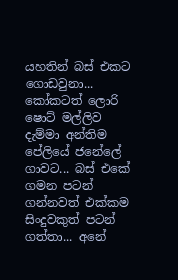යහතින් බස් එකට ගොඩවුනා...  කෝකටත් ලොරි ෂොට් මල්ලිව දැම්මා අන්තිම පේලියේ ජනේලේ ගාවට... බස් එකේ ගමන පටන් ගන්නවත් එක්කම සිංදුවකුත් පටන් ගත්තා... අනේ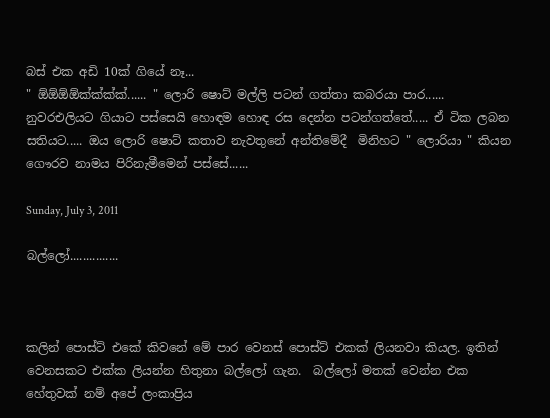බස් එක අඩි 10ක් ගියේ නෑ...
" ඕඕඕඕක්ක්ක්ක්...... " ලොරි ෂොට් මල්ලි පටන් ගත්තා කබරයා පාර......  නුවරඑලියට ගියාට පස්සෙයි හොඳම හොඳ රස දෙන්න පටන්ගත්තේ..... ඒ ටික ලබන සතියට..... ඔය ලොරි ෂොට් කතාව නැවතුනේ අන්තිමේදී  මිනිහට " ලොරියා " කියන ගෞරව නාමය පිරිනැමීමෙන් පස්සේ......

Sunday, July 3, 2011

බල්ලෝ...............



කලින් පොස්ට් එකේ කිවනේ මේ පාර වෙනස් පොස්ට් එකක් ලියනවා කියල. ඉතින් වෙනසකට එක්ක ලියන්න හිතුනා බල්ලෝ ගැන.  බල්ලෝ මතක් වෙන්න එක හේතුවක් නම් අපේ ලංකාප්‍රිය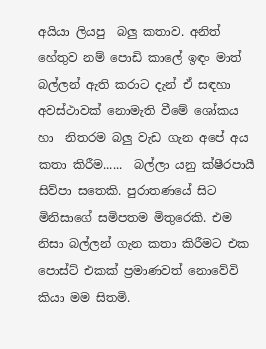අයියා ලියපු  බලු කතාව. අනිත් හේතුව නම් පොඩි කාලේ ඉඳං මාත් බල්ලන් ඇති කරාට දැන් ඒ සඳහා අවස්ථාවක් නොමැති වීමේ ශෝකය හා  නිතරම බලු වැඩ ගැන අපේ අය කතා කිරීම......  බල්ලා යනු ක්ෂීරපායී සිව්පා සතෙකි. පුරාතණයේ සිට මිනිසාගේ සමිපතම මිතුරෙකි. එම නිසා බල්ලන් ගැන කතා කිරීමට එක පොස්ට් එකක් ප්‍රමාණවත් නොවේවි කියා මම සිතමි.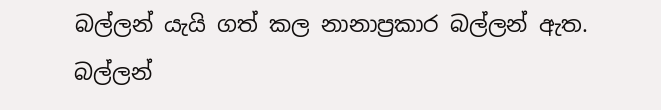බල්ලන් යැයි ගත් කල නානාප්‍රකාර බල්ලන් ඇත. බල්ලන්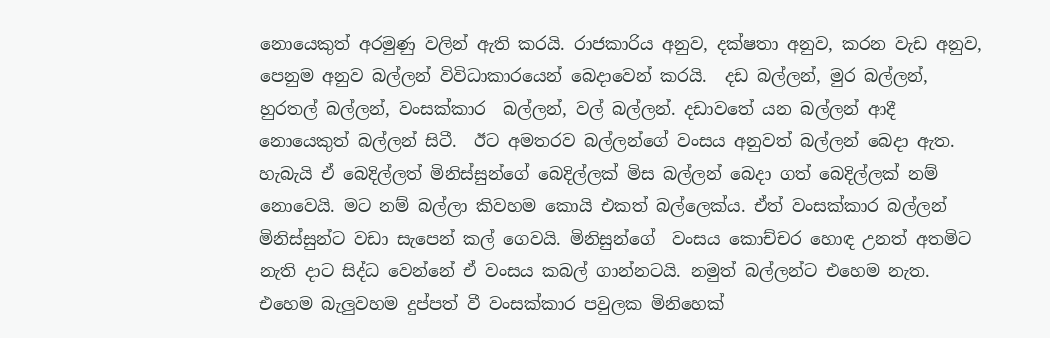නොයෙකුත් අරමුණු වලින් ඇති කරයි. රාජකාරිය අනුව, දක්ෂතා අනුව, කරන වැඩ අනුව, පෙනුම අනුව බල්ලන් විවිධාකාරයෙන් බෙදාවෙන් කරයි.  දඩ බල්ලන්, මුර බල්ලන්, හුරතල් බල්ලන්, වංසක්කාර  බල්ලන්, වල් බල්ලන්. දඩාවතේ යන බල්ලන් ආදී නොයෙකුත් බල්ලන් සිටී.  ඊට අමතරව බල්ලන්ගේ වංසය අනුවත් බල්ලන් බෙදා ඇත. හැබැයි ඒ බෙදිල්ලත් මිනිස්සුන්ගේ බෙදිල්ලක් මිස බල්ලන් බෙදා ගත් බෙදිල්ලක් නම් නොවෙයි. මට නම් බල්ලා කිවහම කොයි එකත් බල්ලෙක්ය. ඒත් වංසක්කාර බල්ලන් මිනිස්සුන්ට වඩා සැපෙන් කල් ගෙවයි. මිනිසුන්ගේ  වංසය කොච්චර හොඳ උනත් අතමිට නැති දාට සිද්ධ වෙන්නේ ඒ වංසය කබල් ගාන්නටයි. නමුත් බල්ලන්ට එහෙම නැත. එහෙම බැලුවහම දුප්පත් වී වංසක්කාර පවුලක මිනිහෙක්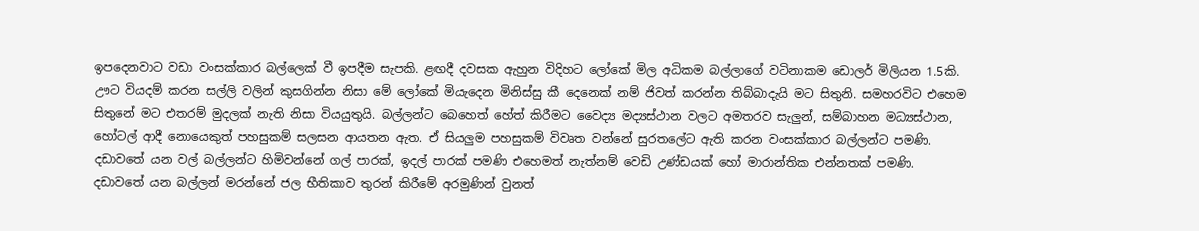ඉපදෙනවාට වඩා වංසක්කාර බල්ලෙක් වී ඉපදීම සැපකි. ළඟදී දවසක ඇහුන විදිහට ලෝකේ මිල අධිකම බල්ලාගේ වටිනාකම ඩොලර් මිලියන 1.5කි. ඌට වියදම් කරන සල්ලි වලින් කුසගින්න නිසා මේ ලෝකේ මියැදෙන මිනිස්සු කී දෙනෙක් නම් ජිවත් කරන්න තිබ්බාදැයි මට සිතුනි. සමහරවිට එහෙම සිතුනේ මට එතරම් මුදලක් නැති නිසා වියයුතුයි. බල්ලන්ට බෙහෙත් හේත් කිරීමට වෛද්‍ය මද්‍යස්ථාන වලට අමතරව සැලුන්, සම්බාහන මධ්‍යස්ථාන, හෝටල් ආදී නොයෙකුත් පහසුකම් සලසන ආයතන ඇත. ඒ සියලුම පහසුකම් විවෘත වන්නේ සුරතලේට ඇති කරන වංසක්කාර බල්ලන්ට පමණි. දඩාවතේ යන වල් බල්ලන්ට හිමිවන්නේ ගල් පාරක්, ඉදල් පාරක් පමණි එහෙමත් නැත්නම් වෙඩි උණ්ඩයක් හෝ මාරාන්තික එන්නතක් පමණි. දඩාවතේ යන බල්ලන් මරන්නේ ජල භීතිකාව තුරන් කිරීමේ අරමුණින් වුනත්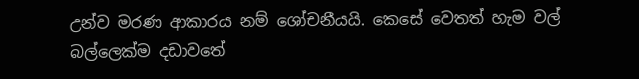උන්ව මරණ ආකාරය නම් ශෝචනීයයි. කෙසේ වෙතත් හැම වල් බල්ලෙක්ම දඩාවතේ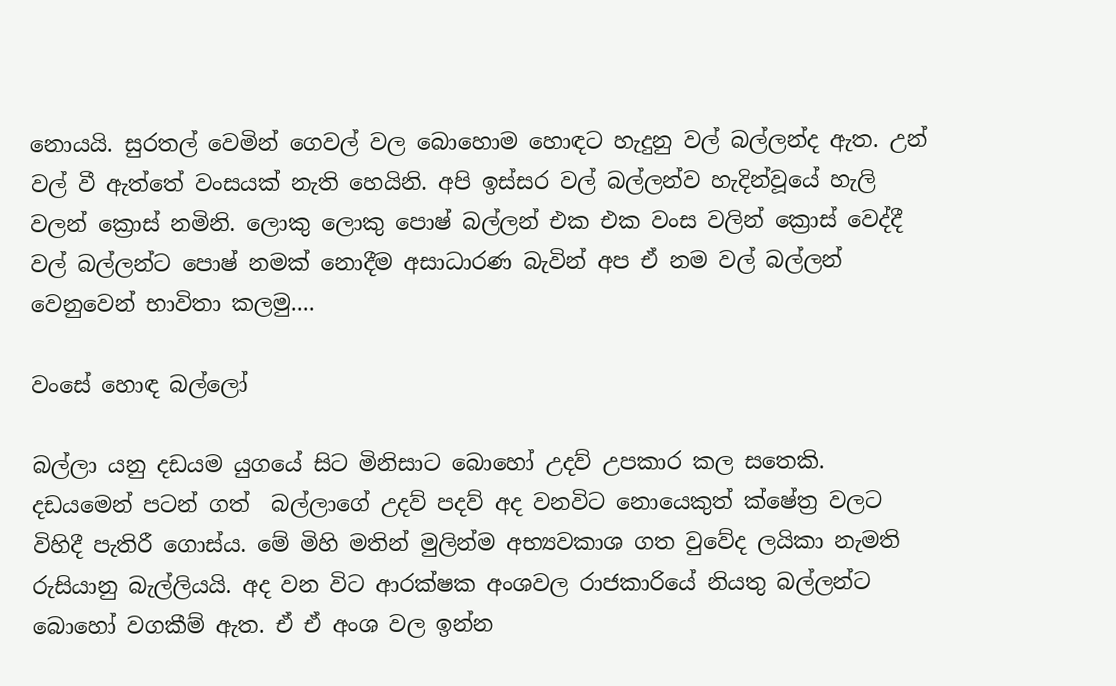නොයයි. සුරතල් වෙමින් ගෙවල් වල බොහොම හොඳට හැදුනු වල් බල්ලන්ද ඇත. උන් වල් වී ඇත්තේ වංසයක් නැති හෙයිනි. අපි ඉස්සර වල් බල්ලන්ව හැදින්වූයේ හැලි වලන් ක්‍රොස් නමිනි. ලොකු ලොකු පොෂ් බල්ලන් එක එක වංස වලින් ක්‍රොස් වෙද්දී වල් බල්ලන්ට පොෂ් නමක් නොදීම අසාධාරණ බැවින් අප ඒ නම වල් බල්ලන් වෙනුවෙන් භාවිතා කලමු....

වංසේ හොඳ බල්ලෝ

බල්ලා යනු දඩයම යුගයේ සිට මිනිසාට බොහෝ උදව් උපකාර කල සතෙකි. දඩයමෙන් පටන් ගත්  බල්ලාගේ උදව් පදව් අද වනවිට නොයෙකුත් ක්ෂේත්‍ර වලට විහිදී පැතිරී ගොස්ය. මේ මිහි මතින් මුලින්ම අභ්‍යවකාශ ගත වුවේද ලයිකා නැමති රුසියානු බැල්ලියයි. අද වන විට ආරක්ෂක අංශවල රාජකාරියේ නියතු බල්ලන්ට බොහෝ වගකීම් ඇත. ඒ ඒ අංශ වල ඉන්න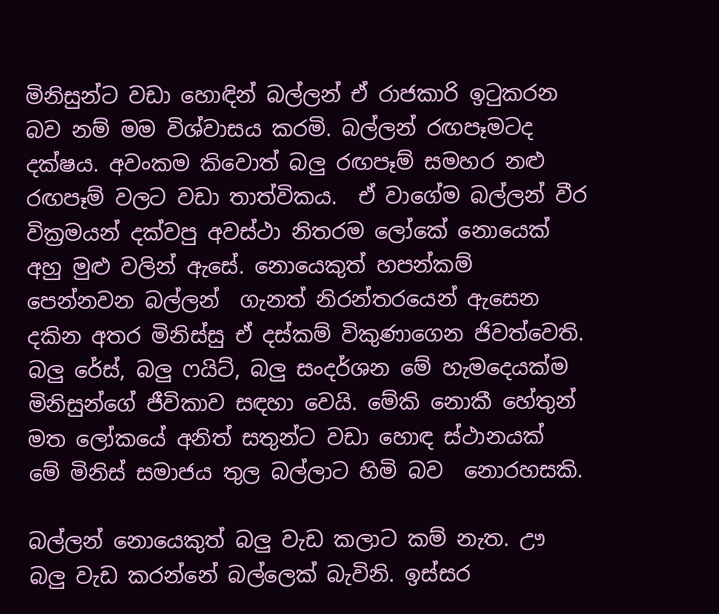මිනිසුන්ට වඩා හොඳින් බල්ලන් ඒ රාජකාරි ඉටුකරන බව නම් මම විශ්වාසය කරමි. බල්ලන් රඟපෑමටද දක්ෂය. අවංකම කිවොත් බලු රඟපෑම් සමහර නළු රඟපෑම් වලට වඩා තාත්විකය.  ඒ වාගේම බල්ලන් වීර වික්‍රමයන් දක්වපු අවස්ථා නිතරම ලෝකේ නොයෙක් අහු මුළු වලින් ඇසේ. නොයෙකුත් හපන්කම් පෙන්නවන බල්ලන්  ගැනත් නිරන්තරයෙන් ඇසෙන දකින අතර මිනිස්සු ඒ දස්කම් විකුණාගෙන ජිවත්වෙති. බලු රේස්, බලු ෆයිට්, බලු සංදර්ශන මේ හැමදෙයක්ම මිනිසුන්ගේ ජීවිකාව සඳහා වෙයි. මේකි නොකී හේතුන් මත ලෝකයේ අනිත් සතුන්ට වඩා හොඳ ස්ථානයක්  මේ මිනිස් සමාජය තුල බල්ලාට හිමි බව  නොරහසකි.

බල්ලන් නොයෙකුත් බලු වැඩ කලාට කම් නැත. ඌ බලු වැඩ කරන්නේ බල්ලෙක් බැවිනි. ඉස්සර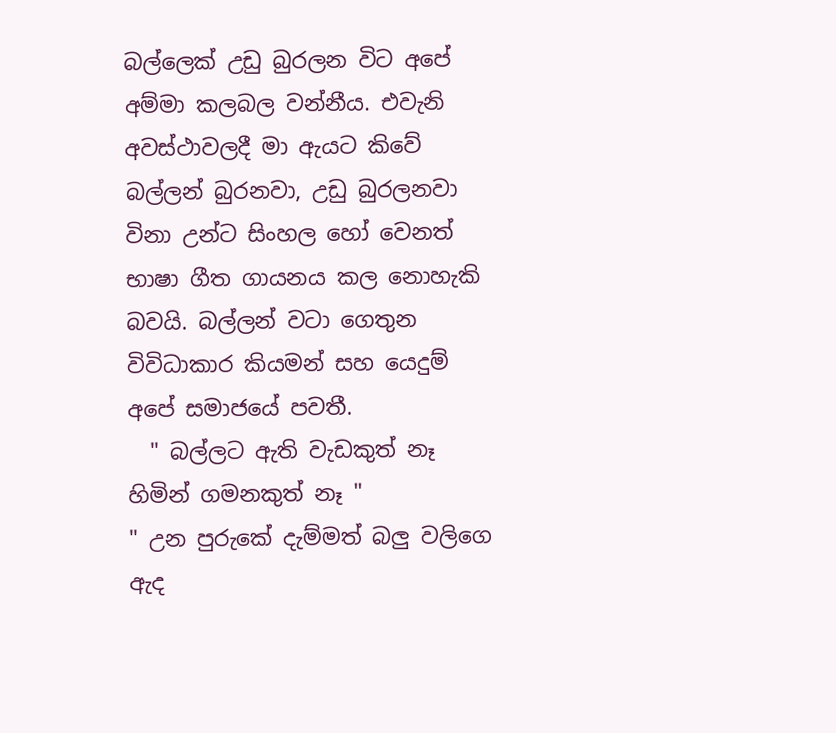බල්ලෙක් උඩු බුරලන විට අපේ අම්මා කලබල වන්නීය. එවැනි අවස්ථාවලදී මා ඇයට කිවේ  බල්ලන් බුරනවා, උඩු බුරලනවා විනා උන්ට සිංහල හෝ වෙනත් භාෂා ගීත ගායනය කල නොහැකි බවයි. බල්ලන් වටා ගෙතුන විවිධාකාර කියමන් සහ යෙදුම් අපේ සමාජයේ පවතී.
  " බල්ලට ඇති වැඩකුත් නෑ හිමින් ගමනකුත් නෑ "
" උන පුරුකේ දැම්මත් බලු වලිගෙ ඇද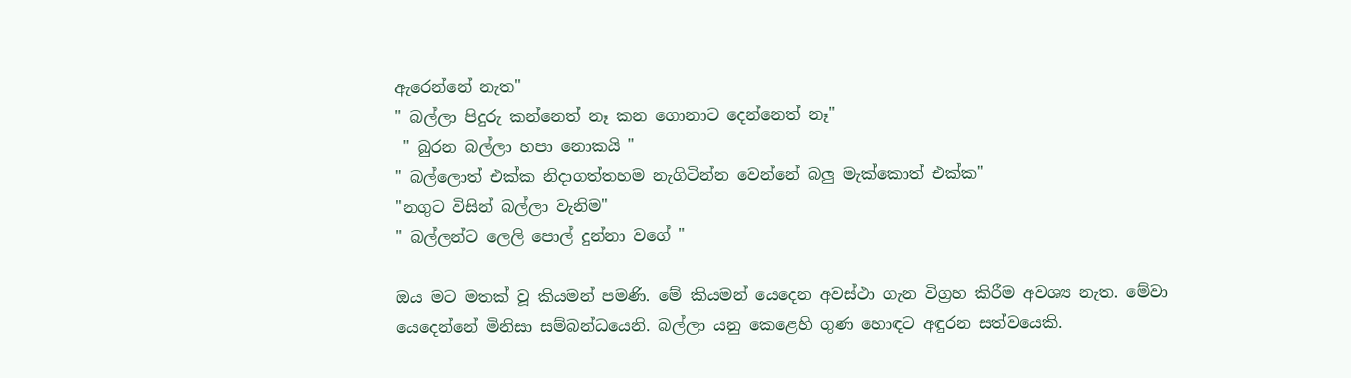ඇරෙන්නේ නැත"
" බල්ලා පිදුරු කන්නෙත් නෑ කන ගොනාට දෙන්නෙත් නෑ"
 " බුරන බල්ලා හපා නොකයි "
" බල්ලොත් එක්ක නිදාගත්තහම නැගිටින්න වෙන්නේ බලු මැක්කොත් එක්ක"
"නගුට විසින් බල්ලා වැනිම"
" බල්ලන්ට ලෙලි පොල් දුන්නා වගේ "

ඔය මට මතක් වූ කියමන් පමණි. මේ කියමන් යෙදෙන අවස්ථා ගැන විග්‍රහ කිරීම අවශ්‍ය නැත. මේවා යෙදෙන්නේ මිනිසා සම්බන්ධයෙනි. බල්ලා යනු කෙළෙහි ගුණ හොඳට අඳුරන සත්වයෙකි.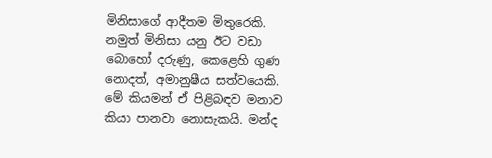මිනිසාගේ ආදීතම මිතුරෙකි. නමුත් මිනිසා යනු ඊට වඩා බොහෝ දරුණු, කෙළෙහි ගුණ නොදත්, අමානුෂීය සත්වයෙකි. මේ කියමන් ඒ පිළිබඳව මනාව කියා පානවා නොසැකයි. මන්ද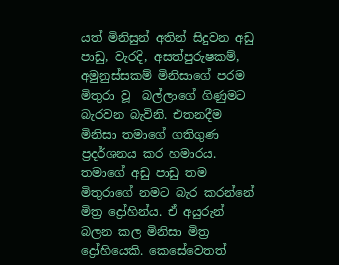යත් මිනිසුන් අතින් සිදුවන අඩු පාඩු, වැරදි, අසත්පුරුෂකම්, අමුනුස්සකම් මිනිසාගේ පරම මිතුරා වූ  බල්ලාගේ ගිණුමට බැරවන බැවිනි. එතනදීම මිනිසා තමාගේ ගතිගුණ ප්‍රදර්ශනය කර හමාරය. තමාගේ අඩු පාඩු තම මිතුරාගේ නමට බැර කරන්නේ මිත්‍ර ද්‍රෝහින්ය. ඒ අයුරුන් බලන කල මිනිසා මිත්‍ර ද්‍රෝහියෙකි. කෙසේවෙතත්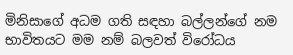මිනිසාගේ අධම ගති සඳහා බල්ලන්ගේ නම භාවිතයට මම නම් බලවත් විරෝධය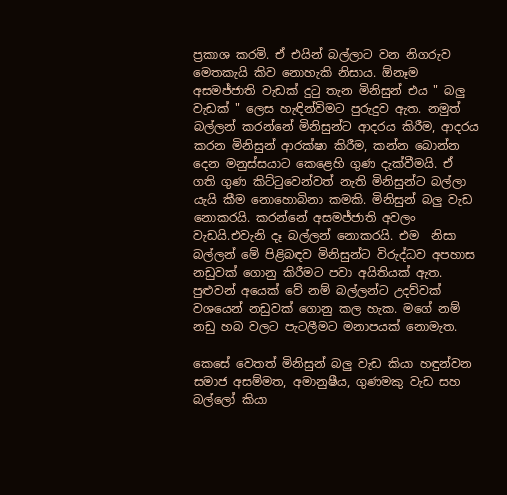ප්‍රකාශ කරමි. ඒ එයින් බල්ලාට වන නිගරුව මෙතකැයි කිව නොහැකි නිසාය. ඕනෑම අසමජ්ජාති වැඩක් දුටු තැන මිනිසුන් එය " බලු වැඩක් " ලෙස හැඳින්විමට පුරුදුව ඇත. නමුත් බල්ලන් කරන්නේ මිනිසුන්ට ආදරය කිරීම, ආදරය කරන මිනිසුන් ආරක්ෂා කිරීම, කන්න බොන්න දෙන මනුස්සයාට කෙළෙහි ගුණ දැක්වීමයි. ඒ ගති ගුණ කිට්ටුවෙන්වත් නැති මිනිසුන්ට බල්ලා යැයි කීම නොහොබිනා කමකි. මිනිසුන් බලු වැඩ නොකරයි. කරන්නේ අසමජ්ජාති අවලං වැඩයි.එවැනි දෑ බල්ලන් නොකරයි. එම  නිසා බල්ලන් මේ පිළිබඳව මිනිසුන්ට විරුද්ධව අපහාස නඩුවක් ගොනු කිරීමට පවා අයිතියක් ඇත. පුළුවන් අයෙක් වේ නම් බල්ලන්ට උදව්වක් වශයෙන් නඩුවක් ගොනු කල හැක. මගේ නම් නඩු හබ වලට පැටලීමට මනාපයක් නොමැත.

කෙසේ වෙතත් මිනිසුන් බලු වැඩ කියා හඳුන්වන සමාජ අසම්මත, අමානුෂීය, ගුණමකු වැඩ සහ බල්ලෝ කියා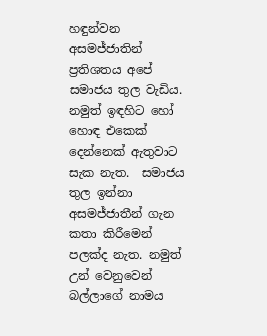හඳුන්වන අසමජ්ජාතින් ප්‍රතිශතය අපේ සමාජය තුල වැඩිය. නමුත් ඉඳහිට හෝ හොඳ එකෙක් දෙන්නෙක් ඇතුවාට සැක නැත.  සමාජය තුල ඉන්නා අසමජ්ජාතීන් ගැන කතා කිරීමෙන් පලක්ද නැත. නමුත් උන් වෙනුවෙන් බල්ලාගේ නාමය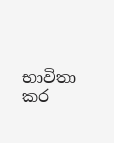භාවිතා කර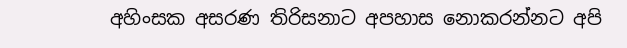අහිංසක අසරණ තිරිසනාට අපහාස නොකරන්නට අපි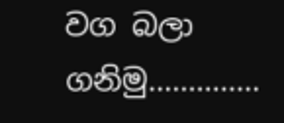වග බලා ගනිමු..............